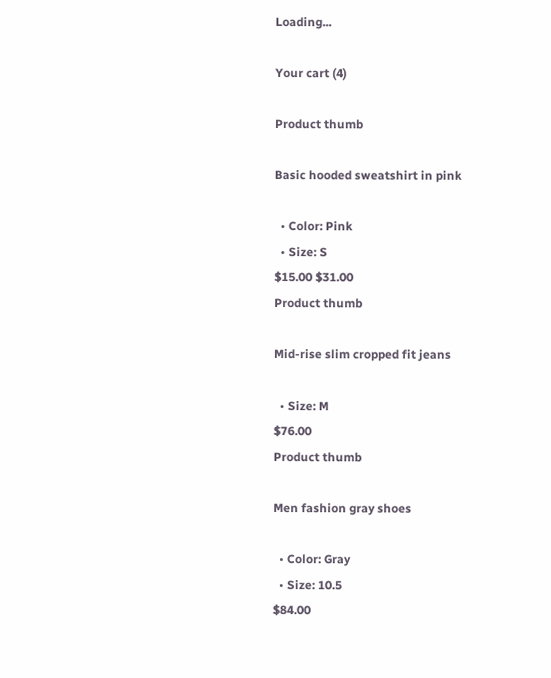Loading...

Your cart (4)

Product thumb

Basic hooded sweatshirt in pink

  • Color: Pink
  • Size: S
$15.00 $31.00
Product thumb

Mid-rise slim cropped fit jeans

  • Size: M
$76.00
Product thumb

Men fashion gray shoes

  • Color: Gray
  • Size: 10.5
$84.00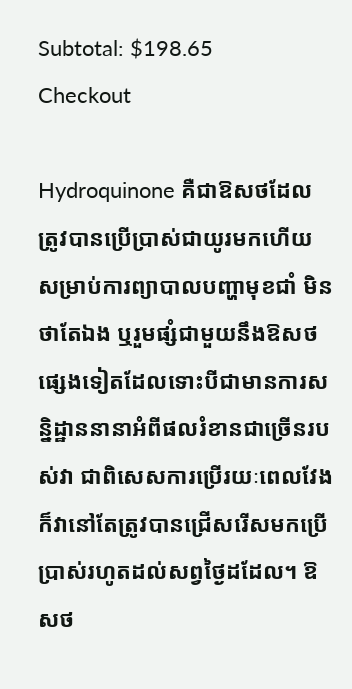Subtotal: $198.65
Checkout

Hydroquinone គឺជាឱសថដែលត្រូវបានប្រើប្រាស់ជាយូរមកហើយសម្រាប់ការព្យាបាលបញ្ហាមុខជាំ មិនថាតែឯង ឬរួមផ្សំជាមួយនឹងឱសថផ្សេងទៀតដែលទោះបីជាមានការសន្និដ្ឋាននានាអំពីផលរំខានជាច្រើនរបស់វា ជាពិសេសការប្រើរយៈពេលវែង ក៏វានៅតែត្រូវបានជ្រើសរើសមកប្រើប្រាស់រហូតដល់សព្វថ្ងៃដដែល។ ឱសថ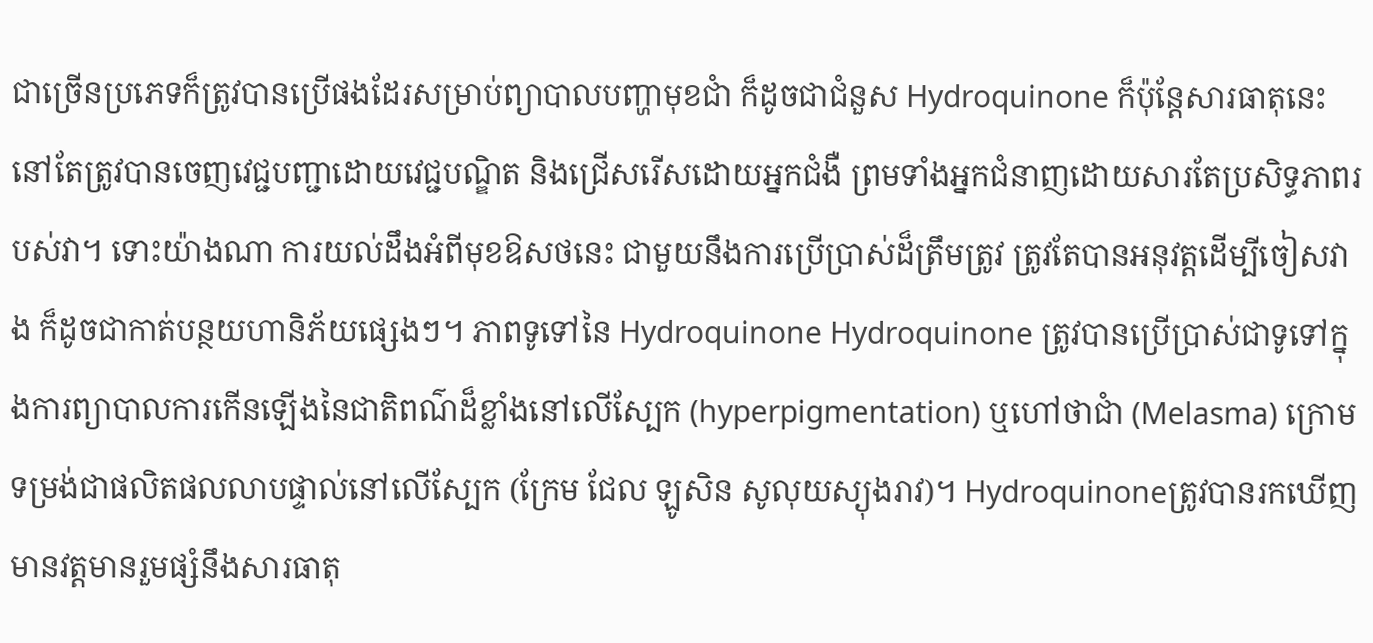ជាច្រើនប្រភេទក៏ត្រូវបានប្រើផងដែរសម្រាប់ព្យាបាលបញ្ហាមុខជាំ ក៏ដូចជាជំនួស Hydroquinone ក៏ប៉ុន្តែសារធាតុនេះនៅតែត្រូវបានចេញវេជ្ជបញ្ជាដោយវេជ្ជបណ្ឌិត និងជ្រើសរើសដោយអ្នកជំងឺ ព្រមទាំងអ្នកជំនាញដោយសារតែប្រសិទ្ធភាពរបស់វា។ ទោះយ៉ាងណា ការយល់ដឹងអំពីមុខឱសថនេះ ជាមួយនឹងការប្រើប្រាស់ដ៏ត្រឹមត្រូវ ត្រូវតែបានអនុវត្តដើម្បីចៀសវាង ក៏ដូចជាកាត់បន្ថយហានិភ័យផ្សេងៗ។ ភាពទូទៅនៃ Hydroquinone Hydroquinone ត្រូវបានប្រើប្រាស់ជាទូទៅក្នុងការព្យាបាលការកើនឡើងនៃជាតិពណ៌ដ៏ខ្លាំងនៅលើស្បែក (hyperpigmentation) ឬហៅថាជាំ (Melasma) ក្រោមទម្រង់ជាផលិតផលលាបផ្ទាល់នៅលើស្បែក (ក្រែម ជែល ឡូសិន សូលុយស្យុងរាវ)។ Hydroquinoneត្រូវបានរកឃើញមានវត្តមានរួមផ្សំនឹងសារធាតុ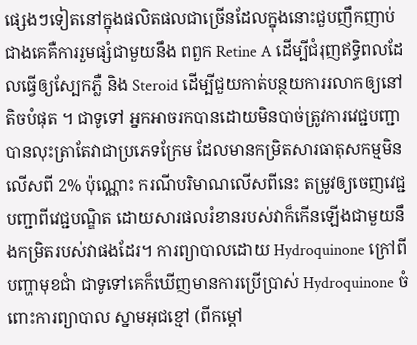ផ្សេងៗទៀតនៅក្នុងផលិតផលជាច្រើនដែលក្នុងនោះជួបញឹកញាប់ជាងគេគឺការរួមផ្សំជាមួយនឹង ពពួក Retine A ដើម្បីជំរុញឥទ្ធិពលដែលធ្វើឲ្យស្បែកភ្លឺ និង Steroid ដើម្បីជួយកាត់បន្ថយការរលាកឲ្យនៅតិចបំផុត ។ ជាទូទៅ អ្នកអាចរកបានដោយមិនបាច់ត្រូវការវេជ្ជបញ្ជាបានលុះត្រាតែវាជាប្រភេទក្រែម ដែលមានកម្រិតសារធាតុសកម្មមិនលើសពី 2% ប៉ុណ្ណោះ ករណីបរិមាណលើសពីនេះ តម្រូវឲ្យចេញវេជ្ជបញ្ជាពីវេជ្ជបណ្ឌិត ដោយសារផលរំខានរបស់វាក៏កើនឡើងជាមួយនឹងកម្រិតរបស់វាផងដែរ។ ការព្យាបាលដោយ Hydroquinone ក្រៅពីបញ្ហាមុខជាំ ជាទូទៅគេក៏ឃើញមានការប្រើប្រាស់ Hydroquinone ចំពោះការព្យាបាល ស្នាមអុជខ្មៅ (ពីកម្តៅ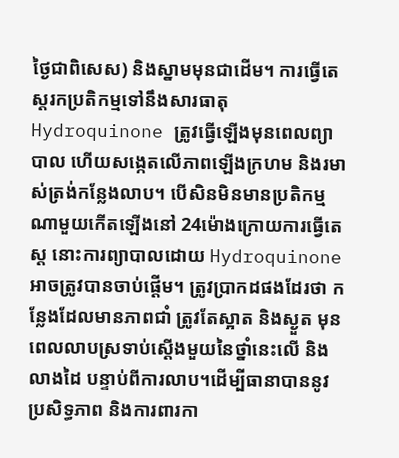ថ្ងៃជាពិសេស) និងស្នាមមុនជាដើម។ ការធ្វើតេស្តរកប្រតិកម្មទៅនឹងសារធាតុ Hydroquinone ត្រូវធ្វើឡើងមុនពេលព្យាបាល ហើយសង្កេតលើភាពឡើងក្រហម និងរមាស់ត្រង់កន្លែងលាប។ បើសិនមិនមានប្រតិកម្មណាមួយកើតឡើងនៅ 24ម៉ោងក្រោយការធ្វើតេស្ត នោះការព្យាបាលដោយ Hydroquinone អាចត្រូវបានចាប់ផ្តើម។ ត្រូវប្រាកដផងដែរថា កន្លែងដែលមានភាពជាំ ត្រូវតែស្អាត និងស្ងួត មុនពេលលាបស្រទាប់ស្តើងមួយនៃថ្នាំនេះលើ និងលាងដៃ បន្ទាប់ពីការលាប។ដើម្បីធានាបាននូវប្រសិទ្ធភាព និងការពារកា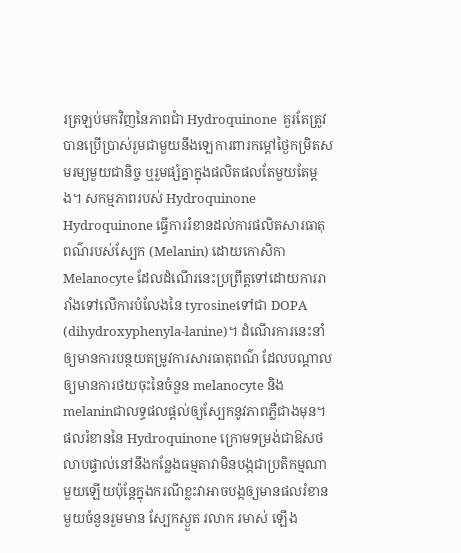រត្រឡប់មកវិញនៃភាពជាំ Hydroquinone  គួរតែត្រូវបានប្រើប្រាស់រួមជាមួយនឹងឡេការពារកម្តៅថ្ងៃកម្រិតសមរម្យមួយជានិច្ច ឬរួមផ្សំគ្នាក្នុងផលិតផលតែមួយតែម្តង។ សកម្មភាពរបស់ Hydroquinone Hydroquinone ធ្វើការរំខានដល់ការផលិតសារធាតុពណ៌របស់ស្បែក (Melanin) ដោយកោសិកា Melanocyte ដែលដំណើរនេះប្រព្រឹត្តទៅដោយការរារាំងទៅលើការបំលែងនៃ tyrosineទៅជា DOPA (dihydroxyphenyla-lanine)។ ដំណើរការនេះនាំឲ្យមានការបន្ថយតម្រូវការសារធាតុពណ៌ ដែលបណ្តាលឲ្យមានការថយចុះនៃចំនួន melanocyte និង melaninជាលទ្ធផលផ្តល់ឲ្យស្បែកនូវភាពភ្លឺជាងមុន។ ផលរំខាននៃ Hydroquinone ក្រោមទម្រង់ជាឱសថលាបផ្ទាល់នៅនឹងកន្លែងធម្មតាវាមិនបង្កជាប្រតិកម្មណាមួយឡើយប៉ុន្តែក្នុងករណីខ្លះវាអាចបង្កឲ្យមានផលរំខានមួយចំនួនរួមមាន ស្បែកស្ងួត រលាក រមាស់ ឡើង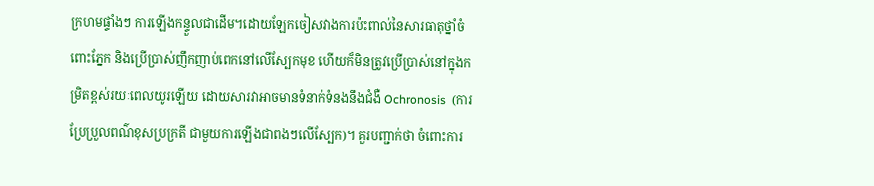ក្រហមផ្ទាំងៗ ការឡើងកន្ទួលជាដើម។ដោយឡែកចៀសវាងការប៉ះពាល់នៃសារធាតុថ្នាំចំពោះភ្នែក និងប្រើប្រាស់ញឹកញាប់ពេកនៅលើស្បែកមុខ ហើយក៏មិនត្រូវប្រើប្រាស់នៅក្នុងកម្រិតខ្ពស់រយៈពេលយូរឡើយ ដោយសារវាអាចមានទំនាក់ទំនងនឹងជំងឺ Ochronosis  (ការប្រែប្រួលពណ៌ខុសប្រក្រតី ជាមួយការឡើងជាពងៗលើស្បែក)។ គួរបញ្ជាក់ថា ចំពោះការ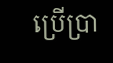ប្រើប្រា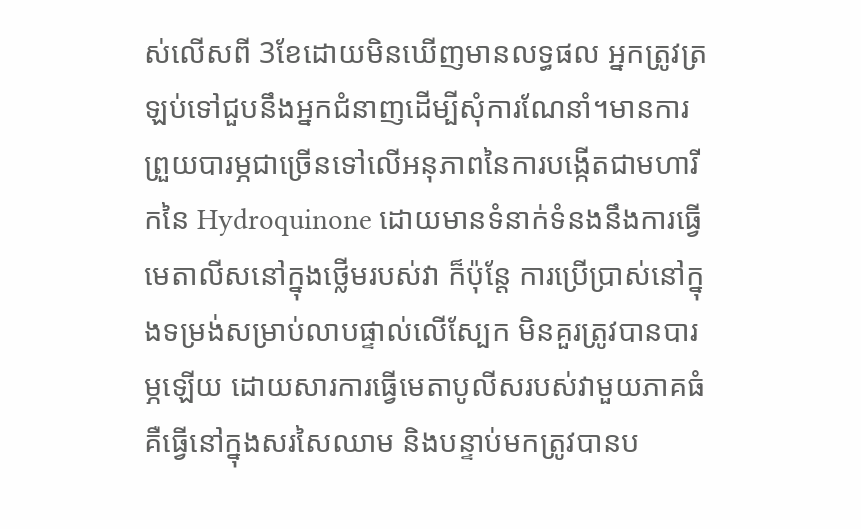ស់លើសពី 3ខែដោយមិនឃើញមានលទ្ធផល អ្នកត្រូវត្រឡប់ទៅជួបនឹងអ្នកជំនាញដើម្បីសុំការណែនាំ។មានការព្រួយបារម្ភជាច្រើនទៅលើអនុភាពនៃការបង្កើតជាមហារីកនៃ Hydroquinone ដោយមានទំនាក់ទំនងនឹងការធ្វើមេតាលីសនៅក្នុងថ្លើមរបស់វា ក៏ប៉ុន្តែ ការប្រើប្រាស់នៅក្នុងទម្រង់សម្រាប់លាបផ្ទាល់លើស្បែក មិនគួរត្រូវបានបារម្ភឡើយ ដោយសារការធ្វើមេតាបូលីសរបស់វាមួយភាគធំគឺធ្វើនៅក្នុងសរសៃឈាម និងបន្ទាប់មកត្រូវបានប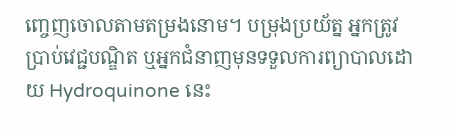ញ្ចេញចោលតាមតម្រងនោម។ បម្រុងប្រយ័ត្ន អ្នកត្រូវប្រាប់វេជ្ជបណ្ឌិត ឬអ្នកជំនាញមុនទទួលការព្យាបាលដោយ Hydroquinone នេះ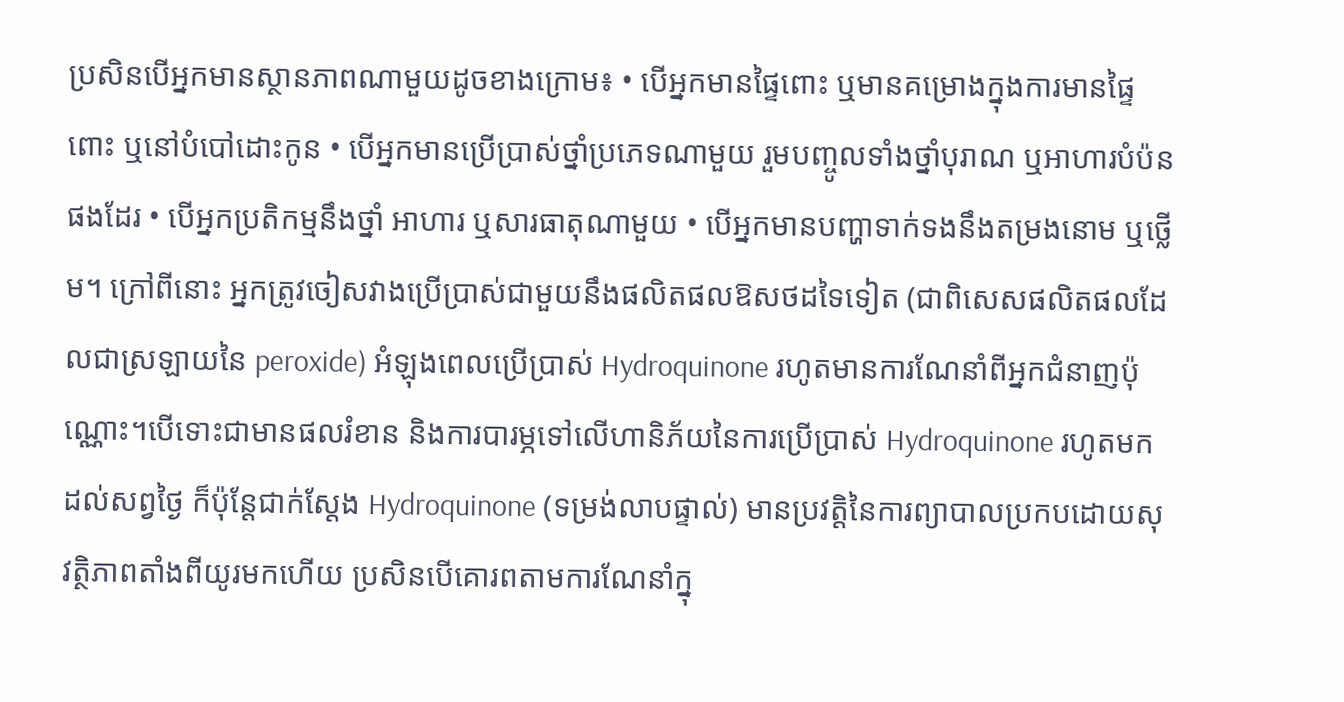ប្រសិនបើអ្នកមានស្ថានភាពណាមួយដូចខាងក្រោម៖ • បើអ្នកមានផ្ទៃពោះ ឬមានគម្រោងក្នុងការមានផ្ទៃពោះ ឬនៅបំបៅដោះកូន • បើអ្នកមានប្រើប្រាស់ថ្នាំប្រភេទណាមួយ រួមបញ្ចូលទាំងថ្នាំបុរាណ ឬអាហារបំប៉នផងដែរ • បើអ្នកប្រតិកម្មនឹងថ្នាំ អាហារ ឬសារធាតុណាមួយ • បើអ្នកមានបញ្ហាទាក់ទងនឹងតម្រងនោម ឬថ្លើម។ ក្រៅពីនោះ អ្នកត្រូវចៀសវាងប្រើប្រាស់ជាមួយនឹងផលិតផលឱសថដទៃទៀត (ជាពិសេសផលិតផលដែលជាស្រឡាយនៃ peroxide) អំឡុងពេលប្រើប្រាស់ Hydroquinone រហូតមានការណែនាំពីអ្នកជំនាញប៉ុណ្ណោះ។បើទោះជាមានផលរំខាន និងការបារម្ភទៅលើហានិភ័យនៃការប្រើប្រាស់ Hydroquinone រហូតមកដល់សព្វថ្ងៃ ក៏ប៉ុន្តែជាក់ស្តែង Hydroquinone (ទម្រង់លាបផ្ទាល់) មានប្រវត្តិនៃការព្យាបាលប្រកបដោយសុវត្ថិភាពតាំងពីយូរមកហើយ ប្រសិនបើគោរពតាមការណែនាំក្នុ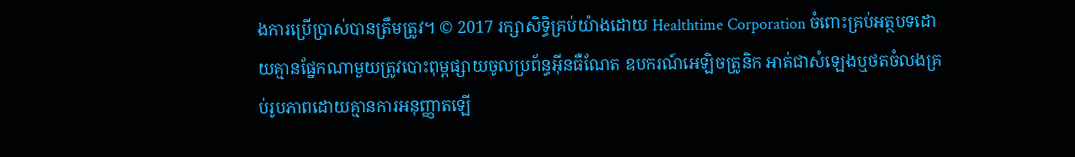ងការប្រើប្រាស់បានត្រឹមត្រូវ។ © 2017 រក្សាសិទ្ធិគ្រប់យ៉ាងដោយ Healthtime Corporation ចំពោះគ្រប់អត្ថបទដោយគ្មានផ្នែកណាមួយត្រូវបោះពុម្ពផ្សាយចូលប្រព័ន្ធអ៊ីនធឺណែត ឧបករណ៍អេឡិចត្រូនិក អាត់ជាសំឡេងឬថតចំលងគ្រប់រូបភាពដោយគ្មានការអនុញ្ញាតឡើ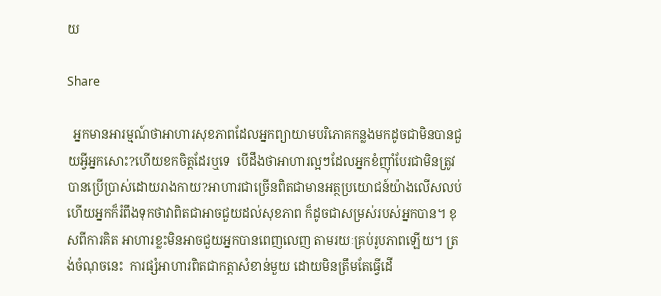យ

Share

  អ្នកមានអារម្មណ៍ថាអាហារសុខភាពដែលអ្នកព្យាយាមបរិភោគកន្លងមកដូចជាមិនបានជួយអ្វីអ្នកសោះ?ហើយខកចិត្តដែរឬទេ  បើដឹងថាអាហារល្អៗដែលអ្នកខំញ៉ាំបែរជាមិនត្រូវបានប្រើប្រាស់ដោយរាងកាយ?អាហារជាច្រើនពិតជាមានអត្ថប្រយោជន៍យ៉ាងលើសលប់ ហើយអ្នកក៏រំពឹងទុកថាវាពិតជាអាចជួយដល់សុខភាព ក៏ដូចជាសម្រស់របស់អ្នកបាន។ ខុសពីការគិត អាហារខ្លះមិនអាចជួយអ្នកបានពេញលេញ តាមរយៈគ្រប់រូបភាពឡើយ។ ត្រង់ចំណុចនេះ  ការផ្សំអាហារពិតជាកត្តាសំខាន់មួយ ដោយមិនត្រឹមតែធ្វើដើ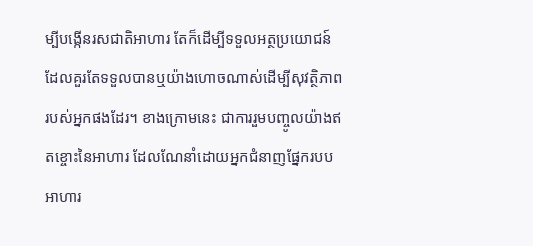ម្បីបង្កើនរសជាតិអាហារ តែក៏ដើម្បីទទួលអត្ថប្រយោជន៍ដែលគួរតែទទួលបានឬយ៉ាងហោចណាស់ដើម្បីសុវត្ថិភាពរបស់អ្នកផងដែរ។ ខាងក្រោមនេះ ជាការរួមបញ្ចូលយ៉ាងឥតខ្ចោះនៃអាហារ ដែលណែនាំដោយអ្នកជំនាញផ្នែករបបអាហារ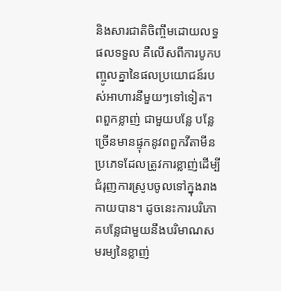និងសារជាតិចិញ្ចឹមដោយលទ្ធផលទទួល គឺលើសពីការបូកបញ្ចូលគ្នានៃផលប្រយោជន៍របស់អាហារនីមួយៗទៅទៀត។ ពពួកខ្លាញ់ ជាមួយបន្លែ បន្លែច្រើនមានផ្ទុកនូវពពួកវីតាមីនប្រភេទដែលត្រូវការខ្លាញ់ដើម្បីជំរុញការស្រូបចូលទៅក្នុងរាងកាយបាន។ ដូចនេះការបរិភោគបន្លែជាមួយនឹងបរិមាណសមរម្យនៃខ្លាញ់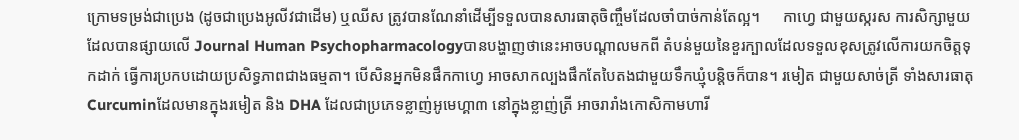ក្រោមទម្រង់ជាប្រេង (ដូចជាប្រេងអូលីវជាដើម) ឬឈីស ត្រូវបានណែនាំដើម្បីទទួលបានសារធាតុចិញ្ចឹមដែលចាំបាច់កាន់តែល្អ។      កាហ្វេ ជាមួយស្ករស ការសិក្សាមួយដែលបានផ្សាយលើ Journal Human Psychopharmacologyបានបង្ហាញថានេះអាចបណ្តាលមកពី តំបន់មួយនៃខួរក្បាលដែលទទួលខុសត្រូវលើការយកចិត្តទុកដាក់ ធ្វើការប្រកបដោយប្រសិទ្ធភាពជាងធម្មតា។ បើសិនអ្នកមិនផឹកកាហ្វេ អាចសាកល្បងផឹកតែបៃតងជាមួយទឹកឃ្មុំបន្តិចក៏បាន។ រមៀត ជាមួយសាច់ត្រី ទាំងសារធាតុ Curcuminដែលមានក្នុងរមៀត និង DHA ដែលជាប្រភេទខ្លាញ់អូមេហ្គា៣ នៅក្នុងខ្លាញ់ត្រី អាចរារាំងកោសិកាមហារី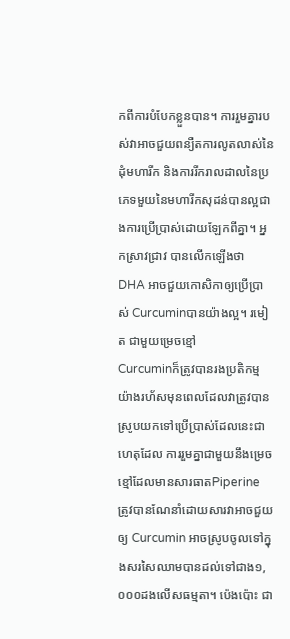កពីការបំបែកខ្លួនបាន។ ការរួមគ្នារបស់វាអាចជួយពន្យឺតការលូតលាស់នៃដុំមហារីក និងការរីករាលដាលនៃប្រភេទមួយនៃមហារីកសុដន់បានល្អជាងការប្រើប្រាស់ដោយឡែកពីគ្នា។ អ្នកស្រាវជ្រាវ បានលើកឡើងថា DHA អាចជួយកោសិកាឲ្យប្រើប្រាស់ Curcuminបានយ៉ាងល្អ។ រមៀត ជាមួយម្រេចខ្មៅ         Curcuminក៏ត្រូវបានរងប្រតិកម្មយ៉ាងរហ័សមុនពេលដែលវាត្រូវបានស្រូបយកទៅប្រើប្រាស់ដែលនេះជាហេតុដែល ការរួមគ្នាជាមួយនឹងម្រេចខ្មៅដែលមានសារធាតPiperine ត្រូវបានណែនាំដោយសារវាអាចជួយឲ្យ Curcumin អាចស្រូបចូលទៅក្នុងសរសៃឈាមបានដល់ទៅជាង១,០០០ដងលើសធម្មតា។ ប៉េងប៉ោះ ជា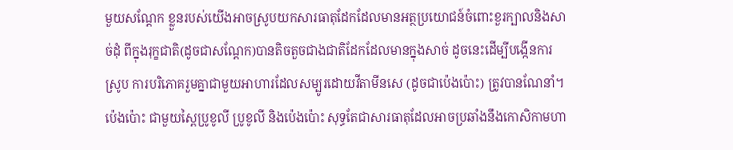មួយសណ្តែក ខ្លួនរបស់យើងអាចស្រូបយកសារធាតុដែកដែលមានអត្ថប្រយោជន៍ចំពោះខួរក្បាលនិងសាច់ដុំ ពីក្នុងរុក្ខជាតិ(ដូចជាសណ្តែក)បានតិចតួចជាងជាតិដែកដែលមានក្នុងសាច់ ដូចនេះដើម្បីបង្កើនការស្រូប ការបរិភោគរួមគ្នាជាមួយអាហារដែលសម្បូរដោយវីតាមីនសេ (ដូចជាប៉េងប៉ោះ) ត្រូវបានណែនាំ។ ប៉េងប៉ោះ ជាមួយស្ពៃប្រូខូលី ប្រូខូលី និងប៉េងប៉ោះ សុទ្ធតែជាសារធាតុដែលអាចប្រឆាំងនឹងកោសិកាមហា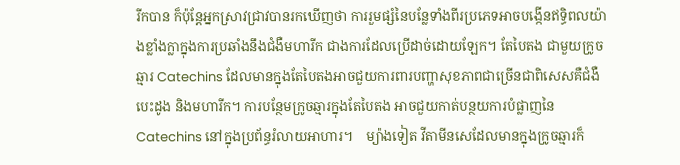រីកបាន ក៏ប៉ុន្តែអ្នកស្រាវជ្រាវបានរកឃើញថា ការរួមផ្សំនៃបន្លែទាំងពីរប្រភេទអាចបង្កើនឥទ្ធិពលយ៉ាងខ្លាំងក្លាក្នុងការប្រឆាំងនឹងជំងឺមហារីក ជាងការដែលប្រើដាច់ដោយឡែក។ តែបៃតង ជាមួយក្រូចឆ្មារ Catechins ដែលមានក្នុងតែបៃតងអាចជួយការពារបញ្ហាសុខភាពជាច្រើនជាពិសេសគឺជំងឺបេះដូង និងមហារីក។ ការបន្ថែមក្រូចឆ្មារក្នុងតែបៃតង អាចជួយកាត់បន្ថយការបំផ្លាញនៃ Catechins នៅក្នុងប្រព័ន្ធរំលាយអាហារ។    ម្យ៉ាងទៀត វីតាមីនសេដែលមានក្នុងក្រូចឆ្មារក៏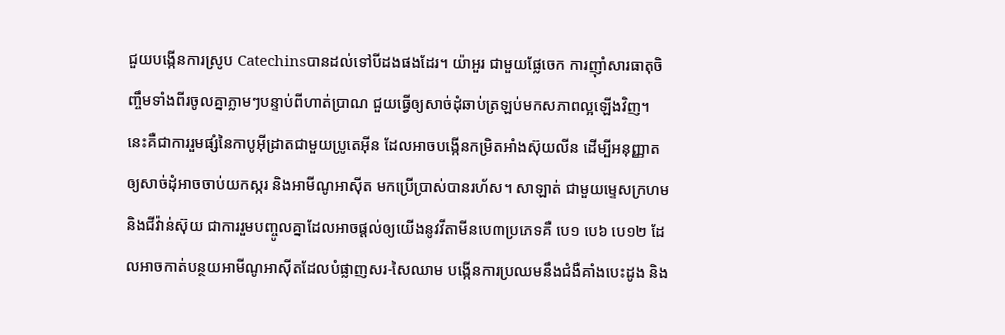ជួយបង្កើនការស្រូប Catechinsបានដល់ទៅបីដងផងដែរ។ យ៉ាអួរ ជាមួយផ្លែចេក ការញ៉ាំសារធាតុចិញ្ចឹមទាំងពីរចូលគ្នាភ្លាមៗបន្ទាប់ពីហាត់ប្រាណ ជួយធ្វើឲ្យសាច់ដុំឆាប់ត្រឡប់មកសភាពល្អឡើងវិញ។ នេះគឺជាការរួមផ្សំនៃកាបូអុីដ្រាតជាមួយប្រូតេអុីន ដែលអាចបង្កើនកម្រិតអាំងស៊ុយលីន ដើម្បីអនុញ្ញាតឲ្យសាច់ដុំអាចចាប់យកស្ករ និងអាមីណូអាស៊ីត មកប្រើប្រាស់បានរហ័ស។ សាឡាត់ ជាមួយម្ទេសក្រហម និងជីវ៉ាន់ស៊ុយ ជាការរួមបញ្ចូលគ្នាដែលអាចផ្តល់ឲ្យយើងនូវវីតាមីនបេ៣ប្រភេទគឺ បេ១ បេ៦ បេ១២ ដែលអាចកាត់បន្ថយអាមីណូអាស៊ីតដែលបំផ្លាញសរ-សៃឈាម បង្កើនការប្រឈមនឹងជំងឺគាំងបេះដូង និង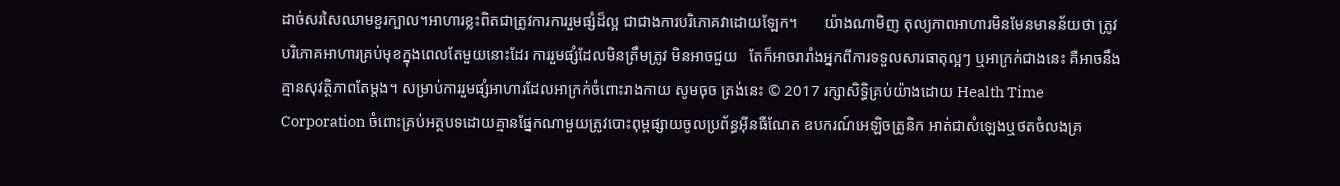ដាច់សរសៃឈាមខួរក្បាល។អាហារខ្លះពិតជាត្រូវការការរួមផ្សំដ៏ល្អ ជាជាងការបរិភោគវាដោយឡែក។       យ៉ាងណាមិញ តុល្យភាពអាហារមិនមែនមានន័យថា ត្រូវបរិភោគអាហារគ្រប់មុខក្នុងពេលតែមួយនោះដែរ ការរួមផ្សំដែលមិនត្រឹមត្រូវ មិនអាចជួយ   តែក៏អាចរារាំងអ្នកពីការទទួលសារធាតុល្អៗ ឬអាក្រក់ជាងនេះ គឺអាចនឹងគ្មានសុវត្ថិភាពតែម្តង។ សម្រាប់ការរួមផ្សំអាហារដែលអាក្រក់ចំពោះរាងកាយ សូមចុច ត្រង់នេះ © 2017 រក្សាសិទ្ធិគ្រប់យ៉ាងដោយ Health Time Corporation ចំពោះគ្រប់អត្ថបទដោយគ្មានផ្នែកណាមួយត្រូវបោះពុម្ពផ្សាយចូលប្រព័ន្ធអ៊ីនធឺណែត ឧបករណ៍អេឡិចត្រូនិក អាត់ជាសំឡេងឬថតចំលងគ្រ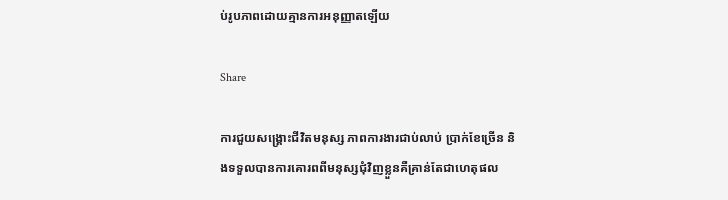ប់រូបភាពដោយគ្មានការអនុញ្ញាតឡើយ

Share

ការជួយសង្គ្រោះជីវិតមនុស្ស ភាពការងារជាប់លាប់ ប្រាក់ខែច្រើន និងទទួលបានការគោរពពីមនុស្សជុំវិញខ្លួនគឺគ្រាន់តែជាហេតុផល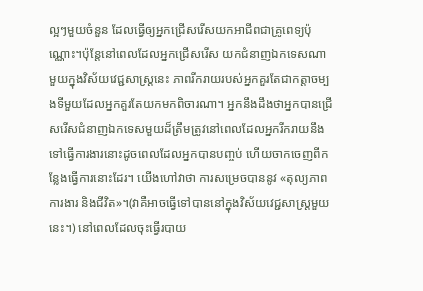ល្អៗមួយចំនួន ដែលធ្វើឲ្យអ្នកជ្រើសរើសយកអាជីពជាគ្រូពេទ្យប៉ុណ្ណោះ។ប៉ុន្តែនៅពេលដែលអ្នកជ្រើសរើស យកជំនាញឯកទេសណាមួយក្នុងវិស័យវេជ្ជសាស្ដ្រនេះ ភាពរីករាយរបស់អ្នកគួរតែជាកត្តាចម្បងទីមួយដែលអ្នកគួរតែយកមកពិចារណា។ អ្នកនឹងដឹងថាអ្នកបានជ្រើសរើសជំនាញឯកទេសមួយដ៏ត្រឹមត្រូវនៅពេលដែលអ្នករីករាយនឹងទៅធ្វើការងារនោះដូចពេលដែលអ្នកបានបញ្ចប់ ហើយចាកចេញពីកន្លែងធ្វើការនោះដែរ។ យើងហៅវាថា ការសម្រេចបាននូវ «តុល្យភាពការងារ និងជីវិត»។(វាគឺអាចធ្វើទៅបាននៅក្នុងវិស័យវេជ្ជសាស្ត្រមួយនេះ។) នៅពេលដែលចុះធ្វើរបាយ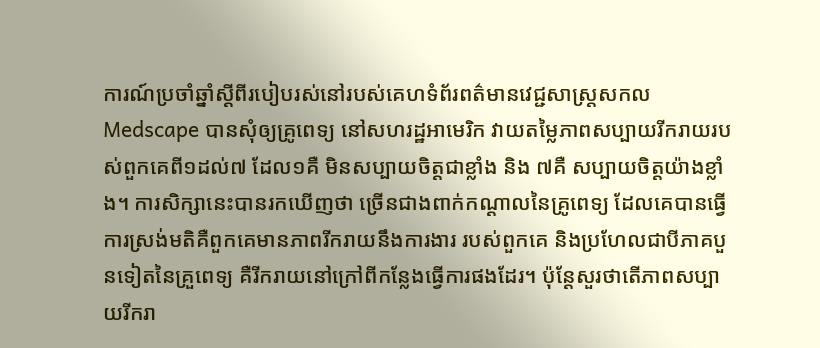ការណ៍ប្រចាំឆ្នាំស្ដីពីរបៀបរស់នៅរបស់គេហទំព័រពត៌មានវេជ្ជសាស្ត្រសកល Medscape បានសុំឲ្យគ្រូពេទ្យ នៅសហរដ្ឋអាមេរិក វាយតម្លៃភាពសប្បាយរីករាយរបស់ពួកគេពី១ដល់៧ ដែល១គឺ មិនសប្បាយចិត្តជាខ្លាំង និង ៧គឺ សប្បាយចិត្តយ៉ាងខ្លាំង។ ការសិក្សានេះបានរកឃើញថា ច្រើនជាងពាក់កណ្ដាលនៃគ្រូពេទ្យ ដែលគេបានធ្វើការស្រង់មតិគឺពួកគេមានភាពរីករាយនឹងការងារ របស់ពួកគេ និងប្រហែលជាបីភាគបួនទៀតនៃគ្រួពេទ្យ គឺរីករាយនៅក្រៅពីកន្លែងធ្វើការផងដែរ។ ប៉ុន្តែសួរថាតើភាពសប្បាយរីករា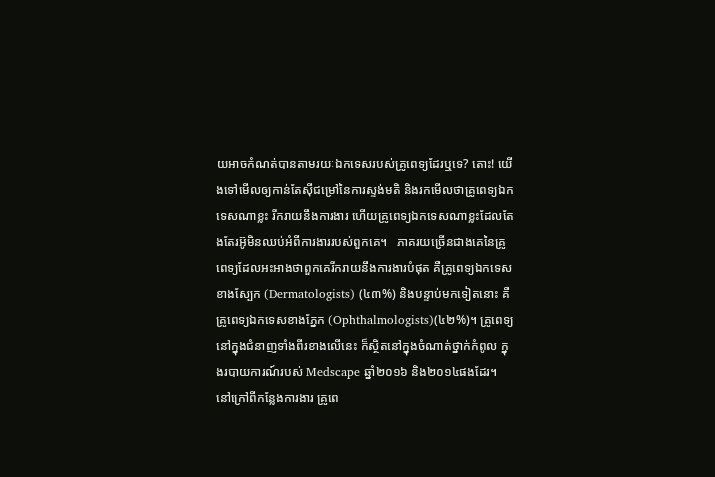យអាចកំណត់បានតាមរយៈឯកទេសរបស់គ្រូពេទ្យដែរឬទេ? តោះ! យើងទៅមើលឲ្យកាន់តែស៊ីជម្រៅនៃការស្ទង់មតិ និងរកមើលថាគ្រូពេទ្យឯកទេសណាខ្លះ រីករាយនឹងការងារ ហើយគ្រូពេទ្យឯកទេសណាខ្លះដែលតែងតែរអ៊ូមិនឈប់អំពីការងាររបស់ពួកគេ។   ភាគរយច្រើនជាងគេនៃគ្រូពេទ្យដែលអះអាងថាពួកគេរីករាយនឹងការងារបំផុត គឺគ្រូពេទ្យឯកទេសខាងស្បែក (Dermatologists) (៤៣%) និងបន្ទាប់មកទៀតនោះ គឺគ្រូពេទ្យឯកទេសខាងភ្នែក (Ophthalmologists)(៤២%)។ គ្រូពេទ្យនៅក្នុងជំនាញទាំងពីរខាងលើនេះ ក៏ស្ថិតនៅក្នុងចំណាត់ថ្នាក់កំពូល ក្នុងរបាយការណ៍របស់ Medscape ឆ្នាំ២០១៦ និង២០១៤ផងដែរ។ នៅក្រៅពីកន្លែងការងារ គ្រូពេ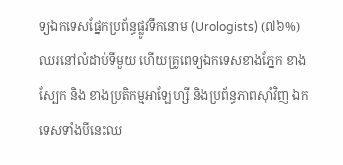ទ្យឯកទេសផ្នែកប្រព័ន្ធផ្លូវទឹកនោម (Urologists) (៧៦%) ឈរនៅលំដាប់ទីមួយ ហើយគ្រូពេទ្យឯកទេសខាងភ្នែក ខាងស្បែក និង ខាងប្រតិកម្មអាឡែហ្សី និងប្រព័ន្ធភាពស៊ាំវិញ ឯកទេសទាំងបីនេះឈ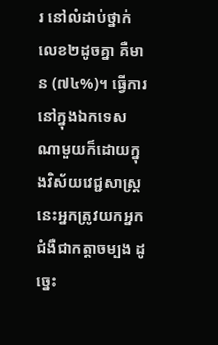រ នៅលំដាប់ថ្នាក់លេខ២ដូចគ្នា គឺមាន (៧៤%)។ ធ្វើការនៅក្នុងឯកទេសណាមួយក៏ដោយក្នុងវិស័យវេជ្ជសាស្ត្រនេះអ្នកត្រូវយកអ្នកជំងឺជាកត្តាចម្បង ដូច្នេះ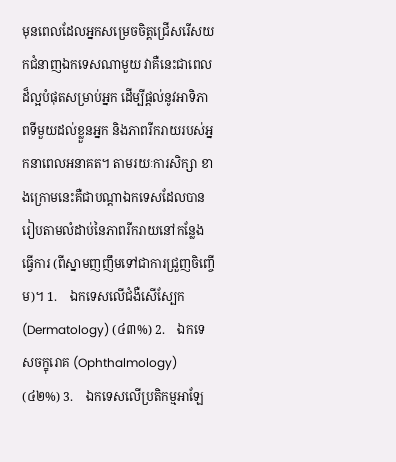មុនពេលដែលអ្នកសម្រេចចិត្តជ្រើសរើសយកជំនាញឯកទេសណាមួយ វាគឺនេះជាពេលដ៏ល្អបំផុតសម្រាប់អ្នក ដើម្បីផ្ដល់នូវអាទិភាពទីមួយដល់ខ្លួនអ្នក និងភាពរីករាយរបស់អ្នកនាពេលអនាគត។ តាមរយៈការសិក្សា ខាងក្រោមនេះគឺជាបណ្ដាឯកទេសដែលបានរៀបតាមលំដាប់នៃភាពរីករាយនៅកន្លែងធ្វើការ (ពីស្នាមញញឹមទៅជាការជ្រួញចិញ្ចើម)។ 1.    ឯកទេសលើជំងឺសើស្បែក (Dermatology) (៤៣%) 2.    ឯកទេសចក្ខុរោគ (Ophthalmology) (៤២%) 3.    ឯកទេសលើប្រតិកម្មអាឡែ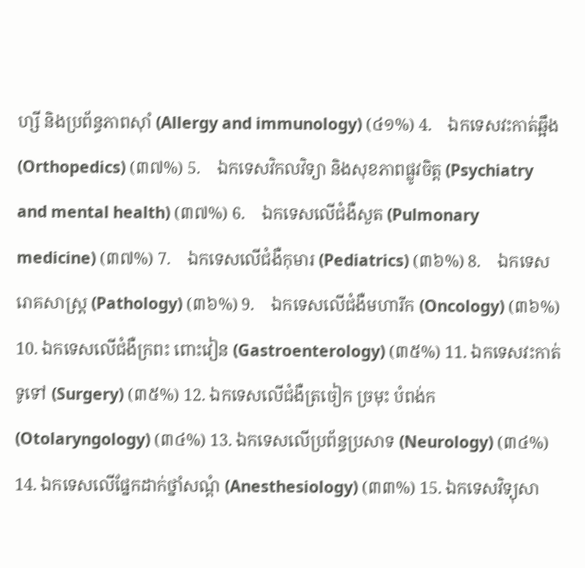ហ្សី និងប្រព័ន្ធភាពស៊ាំ (Allergy and immunology) (៤១%) 4.    ឯកទេសវះកាត់ឆ្អឹង (Orthopedics) (៣៧%) 5.    ឯកទេសវិកលវិទ្យា និងសុខភាពផ្លូវចិត្ត (Psychiatry and mental health) (៣៧%) 6.    ឯកទេសលើជំងឺសួត (Pulmonary medicine) (៣៧%) 7.    ឯកទេសលើជំងឺកុមារ (Pediatrics) (៣៦%) 8.    ឯកទេសរោគសាស្ដ្រ (Pathology) (៣៦%) 9.    ឯកទេសលើជំងឺមហារីក (Oncology) (៣៦%) 10. ឯកទេសលើជំងឺក្រពះ ពោះវៀន (Gastroenterology) (៣៥%) 11. ឯកទេសវះកាត់ទូទៅ (Surgery) (៣៥%) 12. ឯកទេសលើជំងឺត្រចៀក ច្រមុះ បំពង់ក (Otolaryngology) (៣៤%) 13. ឯកទេសលើប្រព័ន្ធប្រសាទ (Neurology) (៣៤%) 14. ឯកទេសលើផ្នែកដាក់ថ្នាំសណ្ដំ (Anesthesiology) (៣៣%) 15. ឯកទេសវិទ្យុសា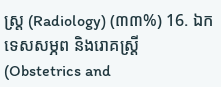ស្ត្រ (Radiology) (៣៣%) 16. ឯកទេសសម្ភព និងរោគស្ដ្រី (Obstetrics and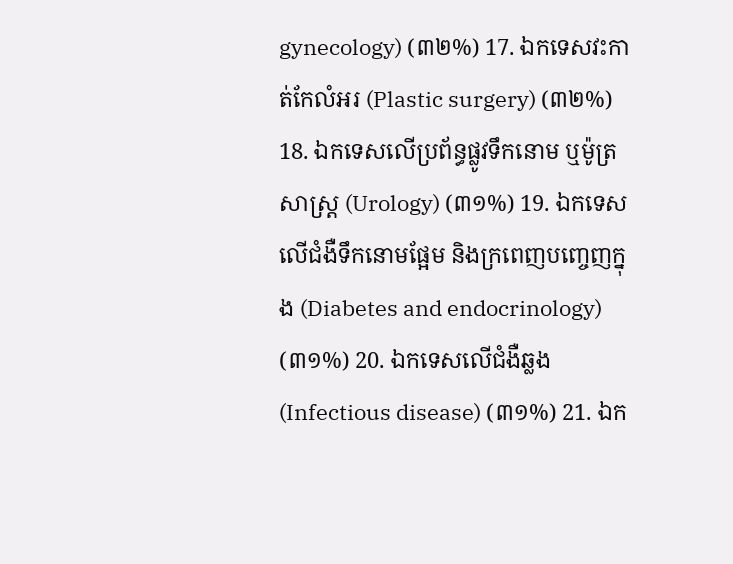gynecology) (៣២%) 17. ឯកទេសវះកាត់កែលំអរ (Plastic surgery) (៣២%) 18. ឯកទេសលើប្រព័ន្ធផ្លូវទឹកនោម ឬម៉ូត្រសាស្ដ្រ (Urology) (៣១%) 19. ឯកទេសលើជំងឺទឹកនោមផ្អែម និងក្រពេញបញ្ចេញក្នុង (Diabetes and endocrinology) (៣១%) 20. ឯកទេសលើជំងឺឆ្លង (Infectious disease) (៣១%) 21. ឯក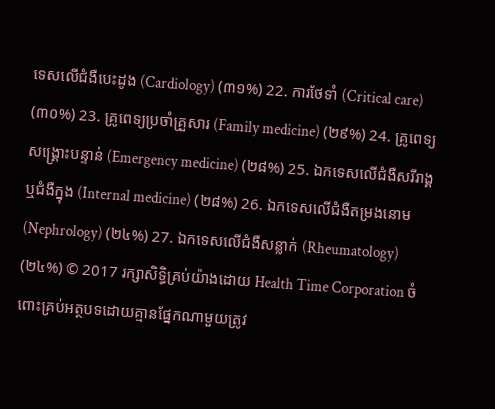ទេសលើជំងឺបេះដូង (Cardiology) (៣១%) 22. ការថែទាំ (Critical care) (៣០%) 23. គ្រូពេទ្យប្រចាំគ្រួសារ (Family medicine) (២៩%) 24. គ្រូពេទ្យសង្គ្រោះបន្ទាន់ (Emergency medicine) (២៨%) 25. ឯកទេសលើជំងឺសរីរាង្គ ឬជំងឺក្នុង (Internal medicine) (២៨%) 26. ឯកទេសលើជំងឺតម្រងនោម (Nephrology) (២៤%) 27. ឯកទេសលើជំងឺសន្លាក់ (Rheumatology) (២៤%) © 2017 រក្សាសិទ្ធិគ្រប់យ៉ាងដោយ Health Time Corporation ចំពោះគ្រប់អត្ថបទដោយគ្មានផ្នែកណាមួយត្រូវ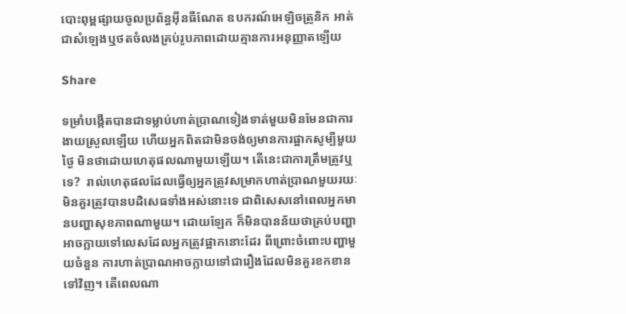បោះពុម្ពផ្សាយចូលប្រព័ន្ធអ៊ីនធឺណែត ឧបករណ៍អេឡិចត្រូនិក អាត់ជាសំឡេងឬថតចំលងគ្រប់រូបភាពដោយគ្មានការអនុញ្ញាតឡើយ

Share

ទម្រាំបង្កើតបានជាទម្លាប់ហាត់ប្រាណទៀងទាត់មួយមិនមែនជាការងាយស្រួលឡើយ ហើយអ្នកពិតជាមិនចង់ឲ្យមានការផ្អាកសូម្បីមួយថ្ងៃ មិនថាដោយហេតុផលណាមួយឡើយ។ តើនេះជាការត្រឹមត្រូវឬទេ?  រាល់ហេតុផលដែលធ្វើឲ្យអ្នកត្រូវសម្រាកហាត់ប្រាណមួយរយៈមិនគួរត្រូវបានបដិសេធទាំងអស់នោះទេ ជាពិសេសនៅពេលអ្នកមានបញ្ហាសុខភាពណាមួយ។ ដោយឡែក ក៏មិនបានន័យថាគ្រប់បញ្ហាអាចក្លាយទៅលេសដែលអ្នកត្រូវផ្អាកនោះដែរ ពីព្រោះចំពោះបញ្ហាមួយចំនួន ការហាត់ប្រាណអាចក្លាយទៅជារឿងដែលមិនគួរខកខានទៅវិញ។ តើពេលណា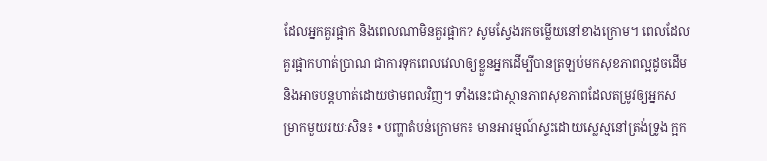ដែលអ្នកគួរផ្អាក និងពេលណាមិនគួរផ្អាក? សូមស្វែងរកចម្លើយនៅខាងក្រោម។ ពេលដែលគួរផ្អាកហាត់ប្រាណ ជាការទុកពេលវេលាឲ្យខ្លួនអ្នកដើម្បីបានត្រឡប់មកសុខភាពល្អដូចដើម និងអាចបន្តហាត់ដោយថាមពលវិញ។ ទាំងនេះជាស្ថានភាពសុខភាពដែលតម្រូវឲ្យអ្នកសម្រាកមួយរយៈសិន៖ • បញ្ហាតំបន់ក្រោមក៖ មានអារម្មណ៍ស្ទះដោយស្លេស្មនៅត្រង់ទ្រូង ក្អក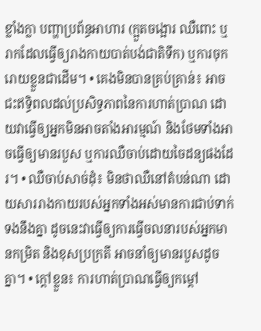ខ្លាំងក្លា បញ្ហាប្រព័ន្ធអាហារ (ក្អួតចង្អោរ ឈឺពោះ ឬរាកដែលធ្វើឲ្យរាងកាយបាត់បង់ជាតិទឹក) ឬការចុករោយខ្លួនជាដើម។ • គេងមិនបានគ្រប់គ្រាន់៖ អាចជះឥទ្ធិពលដល់ប្រសិទ្ធភាពនៃការហាត់ប្រាណ ដោយវាធ្វើឲ្យអ្នកមិនអាចតាំងអារម្មណ៍ និងថែមទាំងអាចធ្វើឲ្យមានរបួស ឬការឈឺចាប់ដោយចៃដន្យផងដែរ។ • ឈឺចាប់សាច់ដុំ៖ មិនថាឈឺនៅតំបន់ណា ដោយសាររាងកាយរបស់អ្នកទាំងអស់មានការជាប់ទាក់ទងនឹងគ្នា ដូចនេះវាធ្វើឲ្យការធ្វើចលនារបស់អ្នកមានកម្រិត និងខុសប្រក្រតី អាចនាំឲ្យមានរបួសដូចគ្នា។ • ក្តៅខ្លួន៖ ការហាត់ប្រាណធ្វើឲ្យកម្តៅ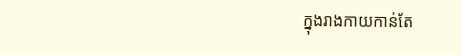ក្នុងរាងកាយកាន់តែ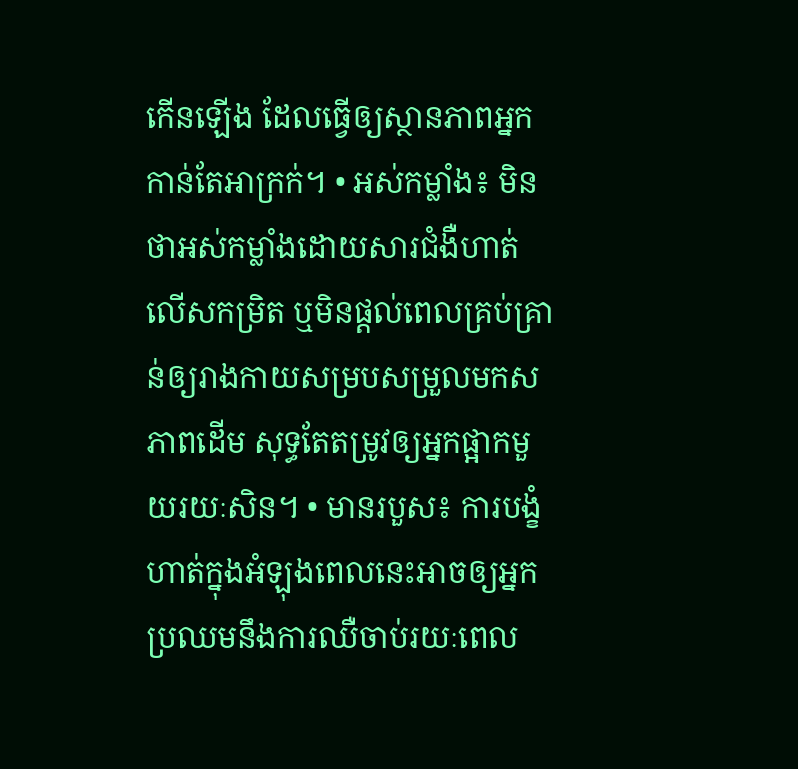កើនឡើង ដែលធ្វើឲ្យស្ថានភាពអ្នកកាន់តែអាក្រក់។ • អស់កម្លាំង៖ មិនថាអស់កម្លាំងដោយសារជំងឺហាត់លើសកម្រិត ឬមិនផ្តល់ពេលគ្រប់គ្រាន់ឲ្យរាងកាយសម្របសម្រួលមកសភាពដើម សុទ្ធតែតម្រូវឲ្យអ្នកផ្អាកមួយរយៈសិន។ • មានរបួស៖ ការបង្ខំហាត់ក្នុងអំឡុងពេលនេះអាចឲ្យអ្នកប្រឈមនឹងការឈឺចាប់រយៈពេល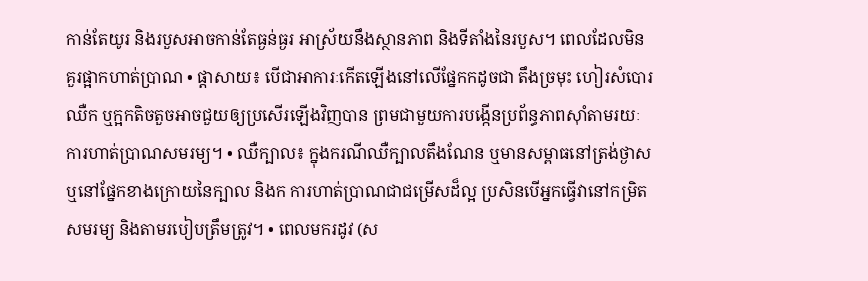កាន់តែយូរ និងរបួសអាចកាន់តែធ្ងន់ធ្ងរ អាស្រ័យនឹងស្ថានភាព និងទីតាំងនៃរបួស។ ពេលដែលមិនគួរផ្អាកហាត់ប្រាណ • ផ្តាសាយ៖ បើជាអាការៈកើតឡើងនៅលើផ្នែកកដូចជា តឹងច្រមុះ ហៀរសំបោរ ឈឺក ឬក្អកតិចតួចអាចជួយឲ្យប្រសើរឡើងវិញបាន ព្រមជាមួយការបង្កើនប្រព័ន្ធភាពស៊ាំតាមរយៈការហាត់ប្រាណសមរម្យ។ • ឈឺក្បាល៖ ក្នុងករណីឈឺក្បាលតឹងណែន ឬមានសម្ពាធនៅត្រង់ថ្ងាស ឬនៅផ្នែកខាងក្រោយនៃក្បាល និងក ការហាត់ប្រាណជាជម្រើសដ៏ល្អ ប្រសិនបើអ្នកធ្វើវានៅកម្រិតសមរម្យ និងតាមរបៀបត្រឹមត្រូវ។ • ពេលមករដូវ (ស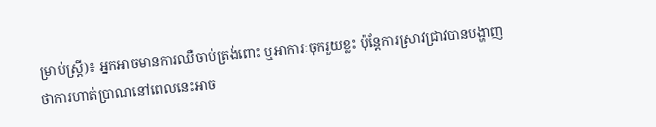ម្រាប់ស្ត្រី)៖ អ្នកអាចមានការឈឺចាប់ត្រង់ពោះ ឬអាការៈចុករួយខ្លះ ប៉ុន្តែការស្រាវជ្រាវបានបង្ហាញថាការហាត់ប្រាណនៅពេលនេះអាច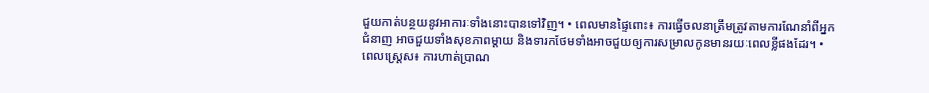ជួយកាត់បន្ថយនូវអាការៈទាំងនោះបានទៅវិញ។ • ពេលមានផ្ទៃពោះ៖ ការធ្វើចលនាត្រឹមត្រូវតាមការណែនាំពីអ្នកជំនាញ អាចជួយទាំងសុខភាពម្តាយ និងទារកថែមទាំងអាចជួយឲ្យការសម្រាលកូនមានរយៈពេលខ្លីផងដែរ។ • ពេលស្ត្រេស៖ ការហាត់ប្រាណ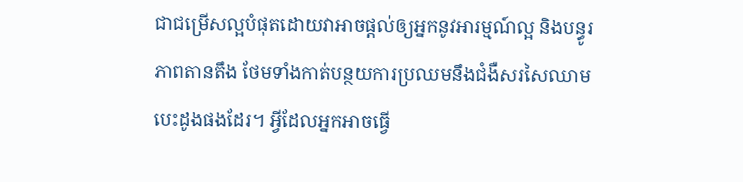ជាជម្រើសល្អបំផុតដោយវាអាចផ្តល់ឲ្យអ្នកនូវអារម្មណ៍ល្អ និងបន្ធូរភាពតានតឹង ថែមទាំងកាត់បន្ថយការប្រឈមនឹងជំងឺសរសៃឈាមបេះដូងផងដែរ។ អ្វីដែលអ្នកអាចធ្វើ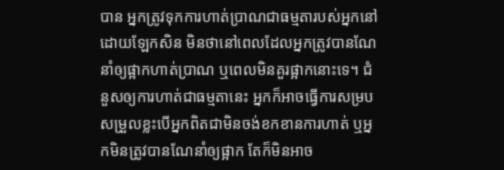បាន អ្នកត្រូវទុកការហាត់ប្រាណជាធម្មតារបស់អ្នកនៅដោយឡែកសិន មិនថានៅពេលដែលអ្នកត្រូវបានណែនាំឲ្យផ្អាកហាត់ប្រាណ ឬពេលមិនគួរផ្អាកនោះទេ។ ជំនួសឲ្យការហាត់ជាធម្មតានេះ អ្នកក៏អាចធ្វើការសម្របសម្រួលខ្លះបើអ្នកពិតជាមិនចង់ខកខានការហាត់ ឬអ្នកមិនត្រូវបានណែនាំឲ្យផ្អាក តែក៏មិនអាច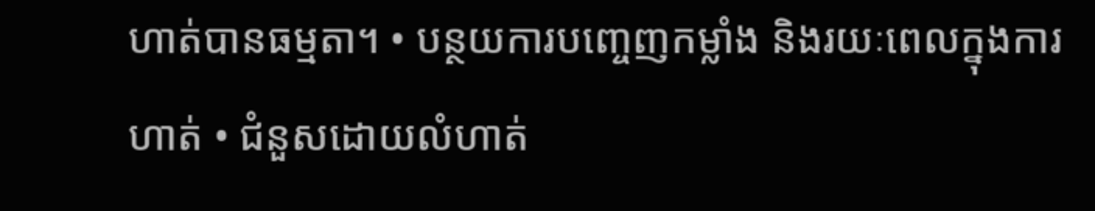ហាត់បានធម្មតា។ • បន្ថយការបញ្ចេញកម្លាំង និងរយៈពេលក្នុងការហាត់ • ជំនួសដោយលំហាត់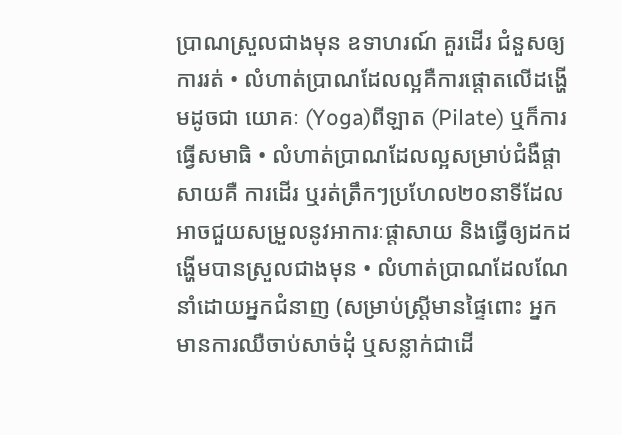ប្រាណស្រួលជាងមុន ឧទាហរណ៍ គួរដើរ ជំនួសឲ្យការរត់ • លំហាត់ប្រាណដែលល្អគឺការផ្តោតលើដង្ហើមដូចជា យោគៈ (Yoga)ពីឡាត (Pilate) ឬក៏ការធ្វើសមាធិ • លំហាត់ប្រាណដែលល្អសម្រាប់ជំងឺផ្តាសាយគឺ ការដើរ ឬរត់ត្រឹកៗប្រហែល២០នាទីដែលអាចជួយសម្រួលនូវអាការៈផ្តាសាយ និងធ្វើឲ្យដកដង្ហើមបានស្រួលជាងមុន • លំហាត់ប្រាណដែលណែនាំដោយអ្នកជំនាញ (សម្រាប់ស្ត្រីមានផ្ទៃពោះ អ្នកមានការឈឺចាប់សាច់ដុំ ឬសន្លាក់ជាដើ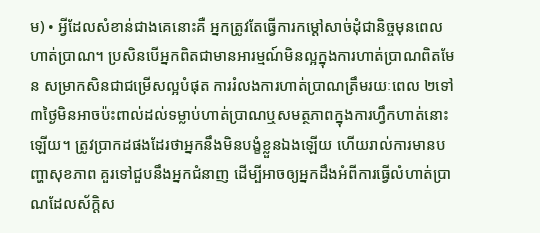ម) • អ្វីដែលសំខាន់ជាងគេនោះគឺ អ្នកត្រូវតែធ្វើការកម្តៅសាច់ដុំជានិច្ចមុនពេលហាត់ប្រាណ។ ប្រសិនបើអ្នកពិតជាមានអារម្មណ៍មិនល្អក្នុងការហាត់ប្រាណពិតមែន សម្រាកសិនជាជម្រើសល្អបំផុត ការរំលងការហាត់ប្រាណត្រឹមរយៈពេល ២ទៅ៣ថ្ងៃមិនអាចប៉ះពាល់ដល់ទម្លាប់ហាត់ប្រាណឬសមត្ថភាពក្នុងការហ្វឹកហាត់នោះឡើយ។ ត្រូវប្រាកដផងដែរថាអ្នកនឹងមិនបង្ខំខ្លួនឯងឡើយ ហើយរាល់ការមានបញ្ហាសុខភាព គួរទៅជួបនឹងអ្នកជំនាញ ដើម្បីអាចឲ្យអ្នកដឹងអំពីការធ្វើលំហាត់ប្រាណដែលស័ក្តិស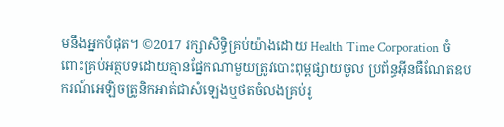មនឹងអ្នកបំផុត។ ©2017 រក្សាសិទ្ធិគ្រប់យ៉ាងដោយ Health Time Corporation ចំពោះគ្រប់អត្ថបទដោយគ្មានផ្នែកណាមួយត្រូវបោះពុម្ពផ្សាយចូល ប្រព័ន្ធអ៊ីនធឺណែតឧបករណ៍អេឡិចត្រូនិកអាត់ជាសំឡេងឬថតចំលងគ្រប់រូ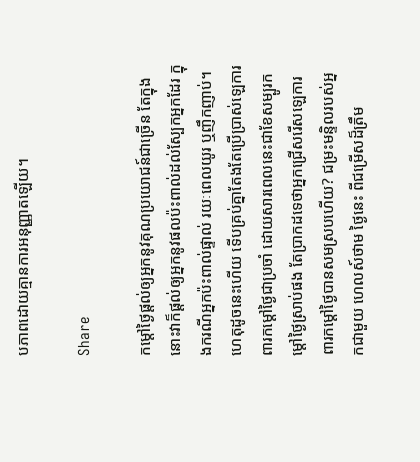បភាពដោយគ្មានការអនុញ្ញាតឡើយ។

Share

កម្តៅថ្ងៃផ្តល់ឲ្យអ្នកនូវគុណប្រយោជន៍ជាច្រើន តែក្នុងនោះវាក៏ផ្តល់ឲ្យអ្នកនូវផលប៉ះពាល់ដល់ស្បែកអ្នកដែរ ក្នុងករណីអ្នកប៉ះពាល់ផ្ទាល់ រយៈពេលយូរ ឬញឹកញាប់។ ហេតុដូចនេះហើយ ទើបគ្រប់គ្នាតែងតែប្រើប្រាស់ឡេការពារកម្តៅថ្ងៃជាប្រចាំ ដោយសារពេលនេះជាខែសម្បូរកម្តៅថ្ងៃស្រាប់ផង តែប្រាកដទេថាអ្នកជ្រើសរើសឡេការពារកម្តៅថ្ងៃបានសមស្របហើយ? ជម្រះមន្ទិលរបស់អ្នកជាមួយ ហេលស៍ថាម ថ្ងៃនេះ ពីជម្រើសដ៏ត្រឹម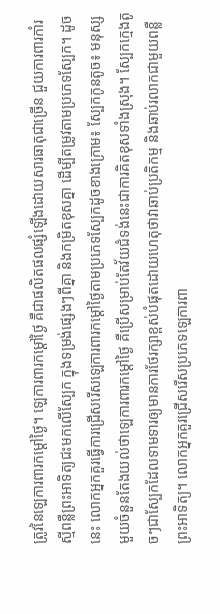ត្រូវនៃឡេការពារកម្តៅថ្ងៃ។ ឡេការពារកម្តៅថ្ងៃ គឺជាផលិតផលផ្សំឡើងដោយសារធាតុជាច្រើន ជួយការពារកាំរស្មីពន្លឺព្រះអាទិត្យជះមកលើស្បែក ក្នុងទម្រង់ផ្សេងៗពីគ្នា និងកម្រិតខុសគ្នា ដើម្បីតម្រូវតាមប្រភេទស្បែក។ ដូចនេះ លោកអ្នកគួរធ្វើការជ្រើសរើសឡេការពារកម្តៅថ្ងៃតាមប្រភេទស្បែកដូចខាងក្រោម៖ ស្បែកកូនតូច៖ មនុស្សមួយចំនួនតែងយល់ថាឡេការពារកម្តៅថ្ងៃ គឺប្រើសម្រាប់តែវ័យជំទង់នេះជាការគិតខុសទាំងស្រុង។ ស្បែកក្មេងតូចៗជាស្បែកដែលទាមទារឲ្យមានការថែរក្សាខ្ពស់បំផុតដោយហេតុថាវាឆាប់ប្រតិកម្ម និងឆាប់រលាកជាមួយពន្លឺព្រះអាទិត្យ។ លោកអ្នកគួរជ្រើសរើសប្រភេទឡេការពា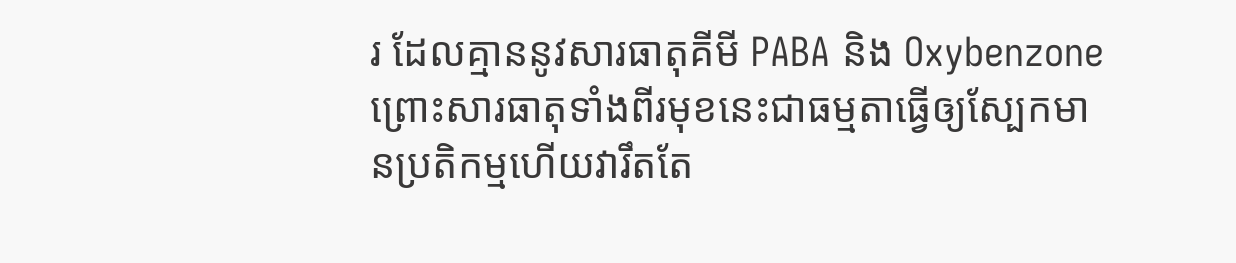រ ដែលគ្មាននូវសារធាតុគីមី PABA និង Oxybenzone ព្រោះសារធាតុទាំងពីរមុខនេះជាធម្មតាធ្វើឲ្យស្បែកមានប្រតិកម្មហើយវារឹតតែ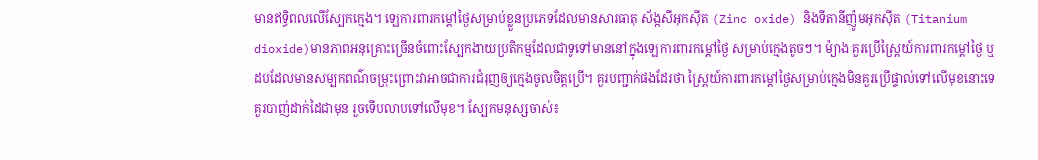មានឥទ្ធិពលលើស្បែកក្មេង។ ឡេការពារកម្តៅថ្ងៃសម្រាប់ខ្លួនប្រភេទដែលមានសារធាតុ ស័ង្កសីអុកស៊ីត (Zinc oxide) និងទីតានីញ៉ូមអុកស៊ីត (Titanium dioxide)មានភាពអនុគ្រោះច្រើនចំពោះស្បែកងាយប្រតិកម្មដែលជាទូទៅមាននៅក្នុងឡេការពារកម្តៅថ្ងៃ សម្រាប់ក្មេងតូចៗ។ ម៉្យាង គួរប្រើស្ព្រៃយ៍ការពារកម្តៅថ្ងៃ ឬដបដែលមានសម្បកពណ៌ចម្រុះព្រោះវាអាចជាការជំរុញឲ្យក្មេងចូលចិត្តប្រើ។ គួរបញ្ជាក់ផងដែរថា ស្ព្រៃយ៍ការពារកម្តៅថ្ងៃសម្រាប់ក្មេងមិនគួរប្រើផ្ទាល់ទៅលើមុខនោះទេ គួរបាញ់ដាក់ដៃជាមុន រួចទើបលាបទៅលើមុខ។ ស្បែកមនុស្សចាស់៖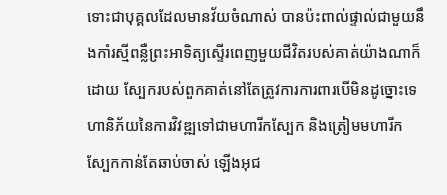ទោះជាបុគ្គលដែលមានវ័យចំណាស់ បានប៉ះពាល់ផ្ទាល់ជាមួយនឹងកាំរស្មីពន្លឺព្រះអាទិត្យស្ទើរពេញមួយជីវិតរបស់គាត់យ៉ាងណាក៏ដោយ ស្បែករបស់ពួកគាត់នៅតែត្រូវការការពារបើមិនដូច្នោះទេហានិភ័យនៃការវិវឌ្ឍទៅជាមហារីកស្បែក និងត្រៀមមហារីក ស្បែកកាន់តែឆាប់ចាស់ ឡើងអុជ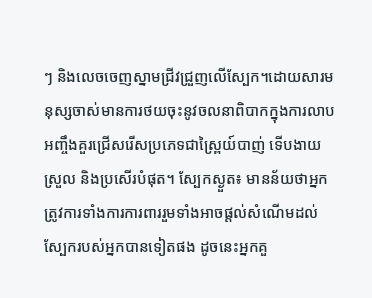ៗ និងលេចចេញស្នាមជ្រីវជ្រួញលើស្បែក។ដោយសារមនុស្សចាស់មានការថយចុះនូវចលនាពិបាកក្នុងការលាប អញ្ចឹងគួរជ្រើសរើសប្រភេទជាស្ព្រៃយ៍បាញ់ ទើបងាយស្រួល និងប្រសើរបំផុត។ ស្បែកស្ងួត៖ មានន័យថាអ្នកត្រូវការទាំងការការពាររួមទាំងអាចផ្តល់សំណើមដល់ស្បែករបស់អ្នកបានទៀតផង ដូចនេះអ្នកគួ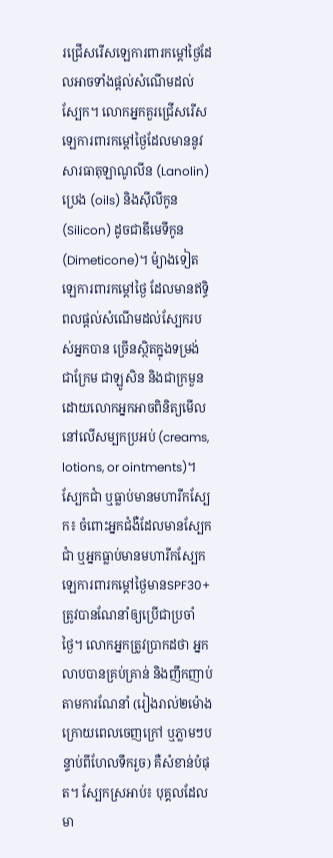រជ្រើសរើសឡេការពារកម្តៅថ្ងៃដែលអាចទាំងផ្តល់សំណើមដល់ស្បែក។ លោកអ្នកគួរជ្រើសរើសឡេការពារកម្តៅថ្ងៃដែលមាននូវសារធាតុឡាណូលីន (Lanolin) ប្រេង (oils) និងស៊ីលីកូន (Silicon) ដូចជាឌីមេទីកូន (Dimeticone)។ ម៉្យាងទៀត ឡេការពារកម្តៅថ្ងៃ ដែលមានឥទ្ធិពលផ្តល់សំណើមដល់ស្បែករបស់អ្នកបាន ច្រើនស្ថិតក្នុងទម្រង់ ជាក្រែម ជាឡូសិន និងជាក្រមួន ដោយលោកអ្នកអាចពិនិត្យមើលនៅលើសម្បកប្រអប់ (creams, lotions, or ointments)។ ស្បែកជាំ ឬធ្លាប់មានមហារីកស្បែក៖ ចំពោះអ្នកជំងឺដែលមានស្បែកជាំ ឬអ្នកធ្លាប់មានមហារីកស្បែក ឡេការពារកម្តៅថ្ងៃមានSPF30+ ត្រូវបានណែនាំឲ្យប្រើជាប្រចាំថ្ងៃ។ លោកអ្នកត្រូវប្រាកដថា អ្នកលាបបានគ្រប់គ្រាន់ និងញឹកញាប់តាមការណែនាំ (រៀងរាល់២ម៉ោងក្រោយពេលចេញក្រៅ ឬភ្លាមៗបន្ទាប់ពីហែលទឹករួច) គឺសំខាន់បំផុត។ ស្បែកស្រអាប់៖ បុគ្គលដែលមា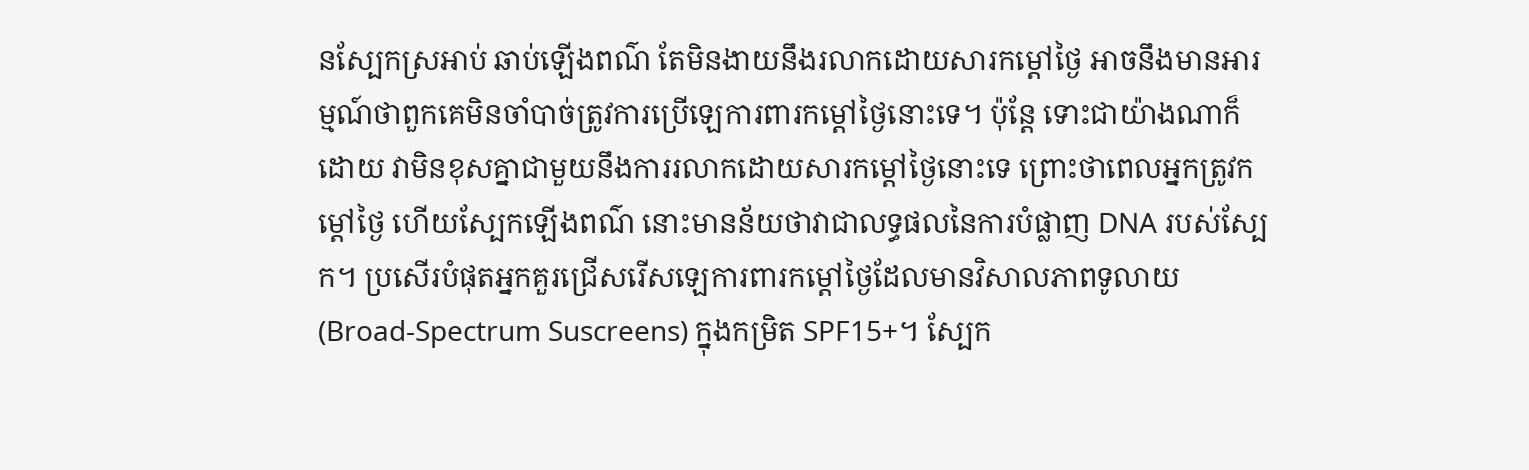នស្បែកស្រអាប់ ឆាប់ឡើងពណ៌ តែមិនងាយនឹងរលាកដោយសារកម្តៅថ្ងៃ អាចនឹងមានអារម្មណ៍ថាពួកគេមិនចាំបាច់ត្រូវការប្រើឡេការពារកម្តៅថ្ងៃនោះទេ។ ប៉ុន្តែ ទោះជាយ៉ាងណាក៏ដោយ វាមិនខុសគ្នាជាមួយនឹងការរលាកដោយសារកម្តៅថ្ងៃនោះទេ ព្រោះថាពេលអ្នកត្រូវកម្តៅថ្ងៃ ហើយស្បែកឡើងពណ៌ នោះមានន័យថាវាជាលទ្ធផលនៃការបំផ្លាញ DNA របស់ស្បែក។ ប្រសើរបំផុតអ្នកគួរជ្រើសរើសឡេការពារកម្តៅថ្ងៃដែលមានវិសាលភាពទូលាយ (Broad-Spectrum Suscreens) ក្នុងកម្រិត SPF15+។ ស្បែក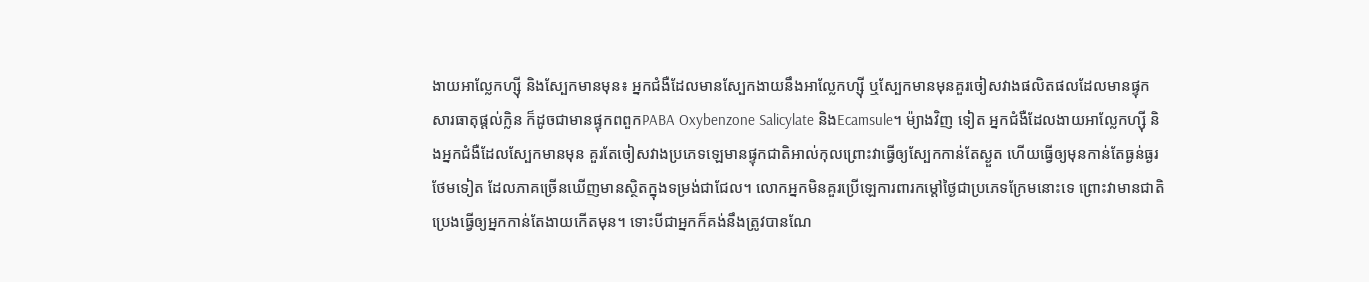ងាយអាល្លែកហ្ស៊ី និងស្បែកមានមុន៖ អ្នកជំងឺដែលមានស្បែកងាយនឹងអាល្លែកហ្ស៊ី ឬស្បែកមានមុនគួរចៀសវាងផលិតផលដែលមានផ្ទុកសារធាតុផ្តល់ក្លិន ក៏ដូចជាមានផ្ទុកពពួកPABA Oxybenzone Salicylate និងEcamsule។ ម៉្យាងវិញ ទៀត អ្នកជំងឺដែលងាយអាល្លែកហ្ស៊ី និងអ្នកជំងឺដែលស្បែកមានមុន គួរតែចៀសវាងប្រភេទឡេមានផ្ទុកជាតិអាល់កុលព្រោះវាធ្វើឲ្យស្បែកកាន់តែស្ងួត ហើយធ្វើឲ្យមុនកាន់តែធ្ងន់ធ្ងរថែមទៀត ដែលភាគច្រើនឃើញមានស្ថិតក្នុងទម្រង់ជាជែល។ លោកអ្នកមិនគួរប្រើឡេការពារកម្តៅថ្ងៃជាប្រភេទក្រែមនោះទេ ព្រោះវាមានជាតិប្រេងធ្វើឲ្យអ្នកកាន់តែងាយកើតមុន។ ទោះបីជាអ្នកក៏គង់នឹងត្រូវបានណែ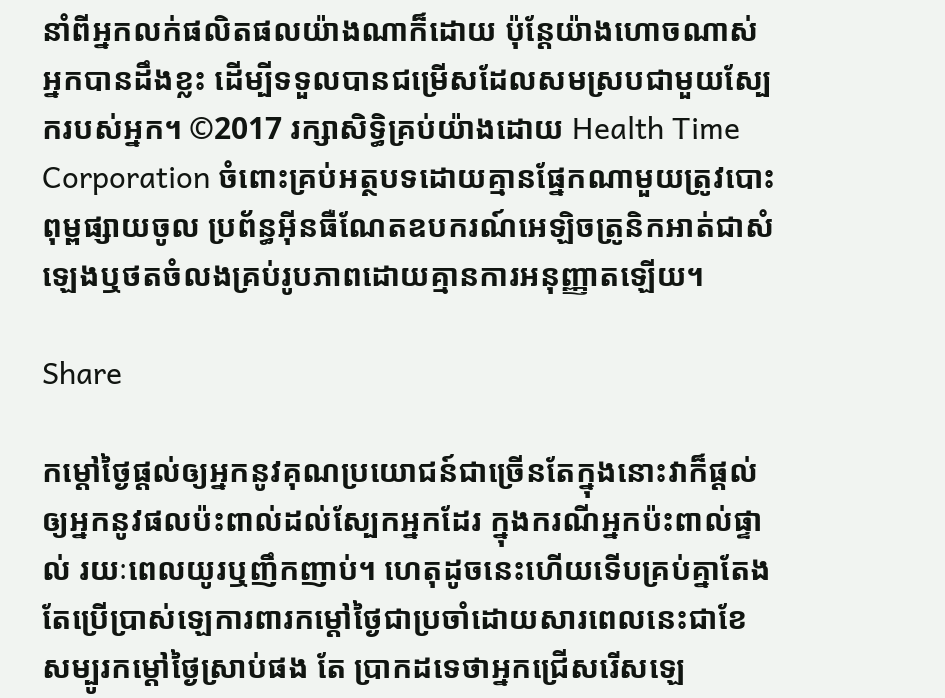នាំពីអ្នកលក់ផលិតផលយ៉ាងណាក៏ដោយ ប៉ុន្តែយ៉ាងហោចណាស់អ្នកបានដឹងខ្លះ ដើម្បីទទួលបានជម្រើសដែលសមស្របជាមួយស្បែករបស់អ្នក។ ©2017 រក្សាសិទ្ធិគ្រប់យ៉ាងដោយ Health Time Corporation ចំពោះគ្រប់អត្ថបទដោយគ្មានផ្នែកណាមួយត្រូវបោះពុម្ពផ្សាយចូល ប្រព័ន្ធអ៊ីនធឺណែតឧបករណ៍អេឡិចត្រូនិកអាត់ជាសំឡេងឬថតចំលងគ្រប់រូបភាពដោយគ្មានការអនុញ្ញាតឡើយ។

Share

កម្តៅថ្ងៃផ្តល់ឲ្យអ្នកនូវគុណប្រយោជន៍ជាច្រើនតែក្នុងនោះវាក៏ផ្តល់ឲ្យអ្នកនូវផលប៉ះពាល់ដល់ស្បែកអ្នកដែរ ក្នុងករណីអ្នកប៉ះពាល់ផ្ទាល់ រយៈពេលយូរឬញឹកញាប់។ ហេតុដូចនេះហើយទើបគ្រប់គ្នាតែងតែប្រើប្រាស់ឡេការពារកម្តៅថ្ងៃជាប្រចាំដោយសារពេលនេះជាខែសម្បូរកម្តៅថ្ងៃស្រាប់ផង តែ ប្រាកដទេថាអ្នកជ្រើសរើសឡេ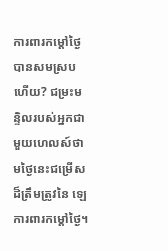ការពារកម្តៅថ្ងៃបានសមស្របហើយ? ជម្រះមន្ទិលរបស់អ្នកជាមួយហេលស៍ថាមថ្ងៃនេះជម្រើសដ៏ត្រឹមត្រូវនៃ ឡេការពារកម្តៅថ្ងៃ។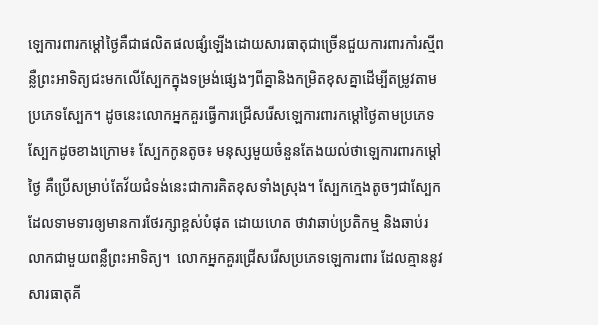ឡេការពារកម្តៅថ្ងៃគឺជាផលិតផលផ្សំឡើងដោយសារធាតុជាច្រើនជួយការពារកាំរស្មីពន្លឺព្រះអាទិត្យជះមកលើស្បែកក្នុងទម្រង់ផ្សេងៗពីគ្នានិងកម្រិតខុសគ្នាដើម្បីតម្រូវតាមប្រភេទស្បែក។ ដូចនេះលោកអ្នកគួរធ្វើការជ្រើសរើសឡេការពារកម្តៅថ្ងៃតាមប្រភេទស្បែកដូចខាងក្រោម៖ ស្បែកកូនតូច៖ មនុស្សមួយចំនួនតែងយល់ថាឡេការពារកម្តៅថ្ងៃ គឺប្រើសម្រាប់តែវ័យជំទង់នេះជាការគិតខុសទាំងស្រុង។ ស្បែកក្មេងតូចៗជាស្បែកដែលទាមទារឲ្យមានការថែរក្សាខ្ពស់បំផុត ដោយហេត ថាវាឆាប់ប្រតិកម្ម និងឆាប់រលាកជាមួយពន្លឺព្រះអាទិត្យ។  លោកអ្នកគួរជ្រើសរើសប្រភេទឡេការពារ ដែលគ្មាននូវសារធាតុគី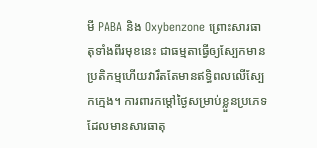មី PABA និង Oxybenzone ព្រោះសារធាតុទាំងពីរមុខនេះ ជាធម្មតាធ្វើឲ្យស្បែកមានប្រតិកម្មហើយវារឹតតែមានឥទ្ធិពលលើស្បែកក្មេង។ ការពារកម្តៅថ្ងៃសម្រាប់ខ្លួនប្រភេទ ដែលមានសារធាតុ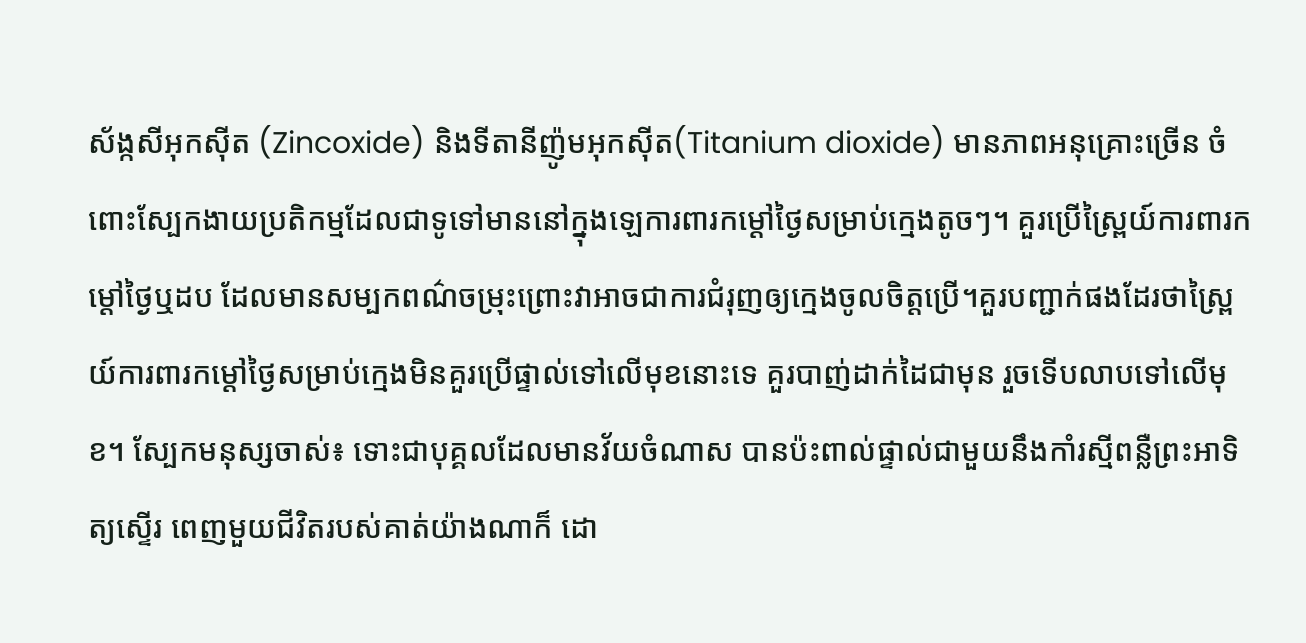ស័ង្កសីអុកស៊ីត (Zincoxide) និងទីតានីញ៉ូមអុកស៊ីត(Titanium dioxide) មានភាពអនុគ្រោះច្រើន ចំពោះស្បែកងាយប្រតិកម្មដែលជាទូទៅមាននៅក្នុងឡេការពារកម្តៅថ្ងៃសម្រាប់ក្មេងតូចៗ។ គួរប្រើស្ព្រៃយ៍ការពារកម្តៅថ្ងៃឬដប ដែលមានសម្បកពណ៌ចម្រុះព្រោះវាអាចជាការជំរុញឲ្យក្មេងចូលចិត្តប្រើ។គួរបញ្ជាក់ផងដែរថាស្ព្រៃយ៍ការពារកម្តៅថ្ងៃសម្រាប់ក្មេងមិនគួរប្រើផ្ទាល់ទៅលើមុខនោះទេ គួរបាញ់ដាក់ដៃជាមុន រួចទើបលាបទៅលើមុខ។ ស្បែកមនុស្សចាស់៖ ទោះជាបុគ្គលដែលមានវ័យចំណាស បានប៉ះពាល់ផ្ទាល់ជាមួយនឹងកាំរស្មីពន្លឺព្រះអាទិត្យស្ទើរ ពេញមួយជីវិតរបស់គាត់យ៉ាងណាក៏ ដោ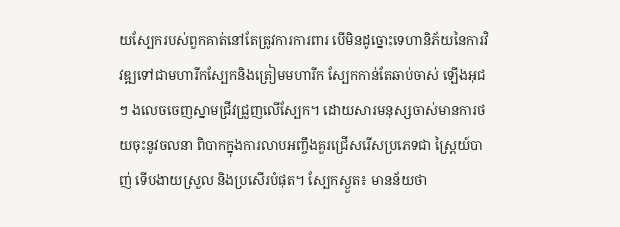យស្បែករបស់ពួកគាត់នៅតែត្រូវការការពារ បើមិនដូច្នោះទេហានិភ័យនៃការវិវឌ្ឍទៅជាមហារីកស្បែកនិងត្រៀមមហារីក ស្បែកកាន់តែឆាប់ចាស់ ឡើងអុជៗ ងលេចចេញស្នាមជ្រីវជ្រួញលើស្បែក។ ដោយសារមនុស្សចាស់មានការថយចុះនូវចលនា ពិបាកក្នុងការលាបអញ្ចឹងគួរជ្រើសរើសប្រភេទជា ស្ព្រៃយ៍បាញ់ ទើបងាយស្រួល និងប្រសើរបំផុត។ ស្បែកស្ងួត៖ មានន័យថា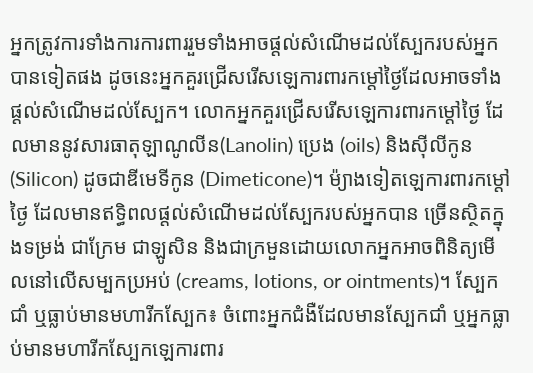អ្នកត្រូវការទាំងការការពាររួមទាំងអាចផ្តល់សំណើមដល់ស្បែករបស់អ្នកបានទៀតផង ដូចនេះអ្នកគួរជ្រើសរើសឡេការពារកម្តៅថ្ងៃដែលអាចទាំងផ្តល់សំណើមដល់ស្បែក។ លោកអ្នកគួរជ្រើសរើសឡេការពារកម្តៅថ្ងៃ ដែលមាននូវសារធាតុឡាណូលីន(Lanolin) ប្រេង (oils) និងស៊ីលីកូន (Silicon) ដូចជាឌីមេទីកូន (Dimeticone)។ ម៉្យាងទៀតឡេការពារកម្តៅថ្ងៃ ដែលមានឥទ្ធិពលផ្តល់សំណើមដល់ស្បែករបស់អ្នកបាន ច្រើនស្ថិតក្នុងទម្រង់ ជាក្រែម ជាឡូសិន និងជាក្រមួនដោយលោកអ្នកអាចពិនិត្យមើលនៅលើសម្បកប្រអប់ (creams, lotions, or ointments)។ ស្បែកជាំ ឬធ្លាប់មានមហារីកស្បែក៖ ចំពោះអ្នកជំងឺដែលមានស្បែកជាំ ឬអ្នកធ្លាប់មានមហារីកស្បែកឡេការពារ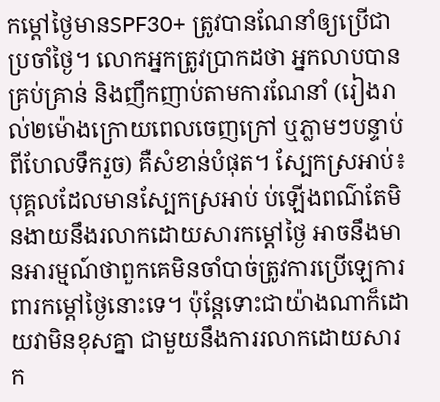កម្តៅថ្ងៃមានSPF30+ ត្រូវបានណែនាំឲ្យប្រើជាប្រចាំថ្ងៃ។ លោកអ្នកត្រូវប្រាកដថា អ្នកលាបបានគ្រប់គ្រាន់ និងញឹកញាប់តាមការណែនាំ (រៀងរាល់២ម៉ោងក្រោយពេលចេញក្រៅ ឬភ្លាមៗបន្ទាប់ពីហែលទឹករួច) គឺសំខាន់បំផុត។ ស្បែកស្រអាប់៖ បុគ្គលដែលមានស្បែកស្រអាប់ ប់ឡើងពណ៌តែមិនងាយនឹងរលាកដោយសារកម្តៅថ្ងៃ អាចនឹងមានអារម្មណ៍ថាពួកគេមិនចាំបាច់ត្រូវការប្រើឡេការពារកម្តៅថ្ងៃនោះទេ។ ប៉ុន្តែទោះជាយ៉ាងណាក៏ដោយវាមិនខុសគ្នា ជាមួយនឹងការរលាកដោយសារក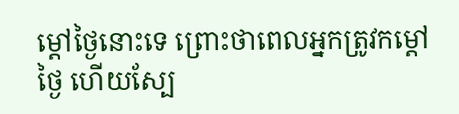ម្តៅថ្ងៃនោះទេ ព្រោះថាពេលអ្នកត្រូវកម្តៅថ្ងៃ ហើយស្បែ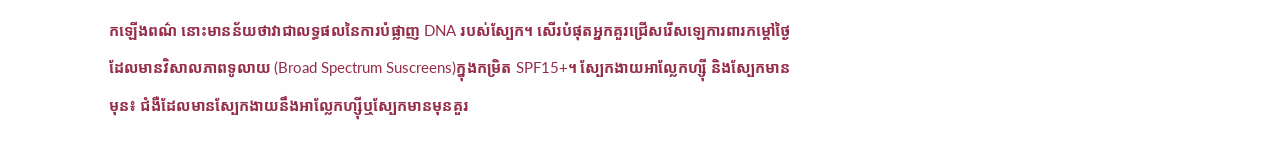កឡើងពណ៌ នោះមានន័យថាវាជាលទ្ធផលនៃការបំផ្លាញ DNA របស់ស្បែក។ សើរបំផុតអ្នកគួរជ្រើសរើសឡេការពារកម្តៅថ្ងៃដែលមានវិសាលភាពទូលាយ (Broad Spectrum Suscreens)ក្នុងកម្រិត SPF15+។ ស្បែកងាយអាល្លែកហ្ស៊ី និងស្បែកមានមុន៖ ជំងឺដែលមានស្បែកងាយនឹងអាល្លែកហ្ស៊ីឬស្បែកមានមុនគួរ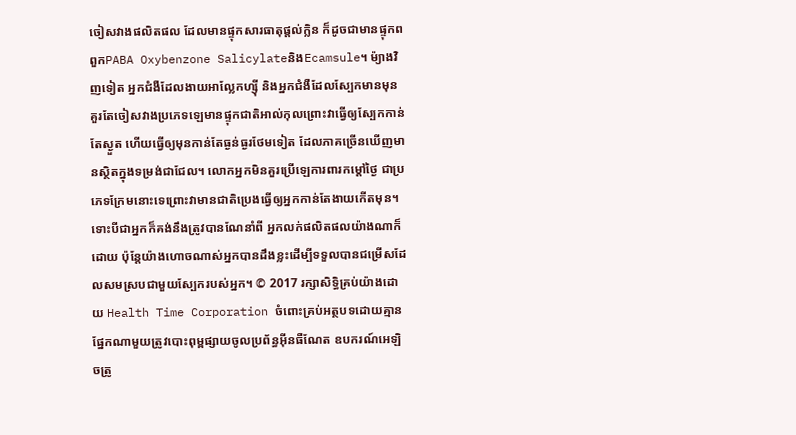ចៀសវាងផលិតផល ដែលមានផ្ទុកសារធាតុផ្តល់ក្លិន ក៏ដូចជាមានផ្ទុកពពួកPABA Oxybenzone SalicylateនិងEcamsule។ ម៉្យាងវិញទៀត អ្នកជំងឺដែលងាយអាល្លែកហ្ស៊ី និងអ្នកជំងឺដែលស្បែកមានមុន គួរតែចៀសវាងប្រភេទឡេមានផ្ទុកជាតិអាល់កុលព្រោះវាធ្វើឲ្យស្បែកកាន់តែស្ងួត ហើយធ្វើឲ្យមុនកាន់តែធ្ងន់ធ្ងរថែមទៀត ដែលភាគច្រើនឃើញមានស្ថិតក្នុងទម្រង់ជាជែល។ លោកអ្នកមិនគួរប្រើឡេការពារកម្តៅថ្ងៃ ជាប្រភេទក្រែមនោះទេព្រោះវាមានជាតិប្រេងធ្វើឲ្យអ្នកកាន់តែងាយកើតមុន។ ទោះបីជាអ្នកក៏គង់នឹងត្រូវបានណែនាំពី អ្នកលក់ផលិតផលយ៉ាងណាក៏ដោយ ប៉ុន្តែយ៉ាងហោចណាស់អ្នកបានដឹងខ្លះដើម្បីទទួលបានជម្រើសដែលសមស្របជាមួយស្បែករបស់អ្នក។ © 2017 រក្សាសិទ្ធិគ្រប់យ៉ាងដោយ Health Time Corporation ចំពោះគ្រប់អត្ថបទដោយគ្មានផ្នែកណាមួយត្រូវបោះពុម្ពផ្សាយចូលប្រព័ន្ធអ៊ីនធឺណែត ឧបករណ៍អេឡិចត្រូ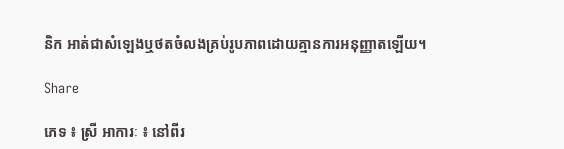និក អាត់ជាសំឡេងឬថតចំលងគ្រប់រូបភាពដោយគ្មានការអនុញ្ញាតឡើយ។

Share

ភេទ ៖ ស្រី អាការៈ ៖ នៅពីរ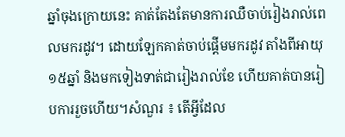ឆ្នាំចុងក្រោយនេះ គាត់តែងតែមានការឈឺចាប់រៀងរាល់ពេលមករដូវ។ ដោយឡែកគាត់ចាប់ផ្តើមមករដូវ តាំងពីអាយុ ១៥ឆ្នាំ និងមកទៀងទាត់ជារៀងរាល់ខែ ហើយគាត់បានរៀបការរួចហើយ។សំណួរ ៖ តើអ្វីដែល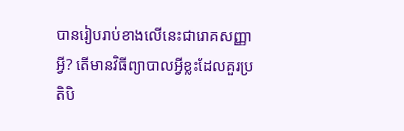បានរៀបរាប់ខាងលើនេះជារោគសញ្ញាអ្វី? តើមានវិធីព្យាបាលអ្វីខ្លះដែលគួរប្រតិបិ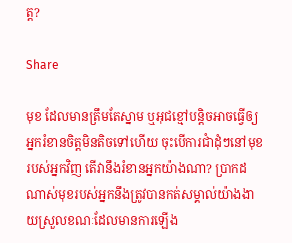ត្ត?

Share

មុខ ដែលមានត្រឹមតែស្នាម ឬអុជខ្មៅបន្តិចអាចធ្វើឲ្យអ្នករំខានចិត្តមិនតិចទៅហើយ ចុះបើការជាំដុំៗនៅមុខរបស់អ្នកវិញ តើវានឹងរំខានអ្នកយ៉ាងណា? ប្រាកដណាស់មុខរបស់អ្នកនឹងត្រូវបានកត់សម្គាល់យ៉ាងងាយស្រួលខណៈដែលមានការឡើង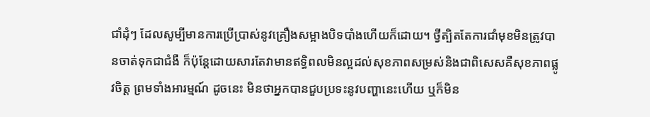ជាំដុំៗ ដែលសូម្បីមានការប្រើប្រាស់នូវគ្រឿងសម្អាងបិទបាំងហើយក៏ដោយ។ ថ្វីត្បិតតែការជាំមុខមិនត្រូវបានចាត់ទុកជាជំងឺ ក៏ប៉ុន្តែដោយសារតែវាមានឥទ្ធិពលមិនល្អដល់សុខភាពសម្រស់និងជាពិសេសគឺសុខភាពផ្លូវចិត្ត ព្រមទាំងអារម្មណ៍ ដូចនេះ មិនថាអ្នកបានជួបប្រទះនូវបញ្ហានេះហើយ ឬក៏មិន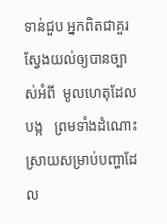ទាន់ជួប អ្នកពិតជាគួរស្វែងយល់ឲ្យបានច្បាស់អំពី  មូលហេតុដែលបង្ក   ព្រមទាំងដំណោះស្រាយសម្រាប់បញ្ហាដែល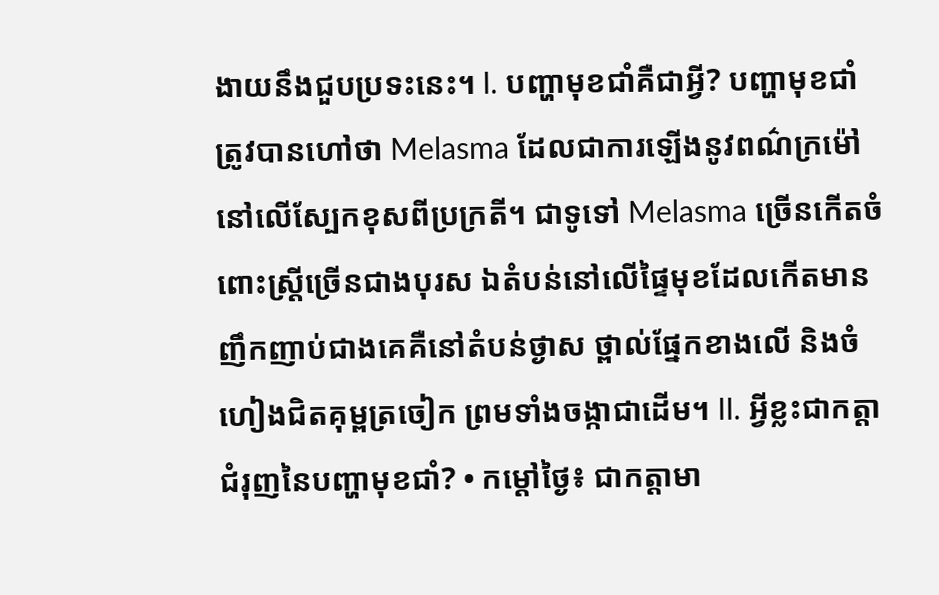ងាយនឹងជួបប្រទះនេះ។ I. បញ្ហាមុខជាំគឺជាអ្វី? បញ្ហាមុខជាំ ត្រូវបានហៅថា Melasma ដែលជាការឡើងនូវពណ៌ក្រម៉ៅនៅលើស្បែកខុសពីប្រក្រតី។ ជាទូទៅ Melasma ច្រើនកើតចំពោះស្រ្តីច្រើនជាងបុរស ឯតំបន់នៅលើផ្ទៃមុខដែលកើតមានញឹកញាប់ជាងគេគឺនៅតំបន់ថ្ងាស ថ្ពាល់ផ្នែកខាងលើ និងចំហៀងជិតគុម្ពត្រចៀក ព្រមទាំងចង្កាជាដើម។ II. អ្វីខ្លះជាកត្តាជំរុញនៃបញ្ហាមុខជាំ? • កម្តៅថ្ងៃ៖ ជាកត្តាមា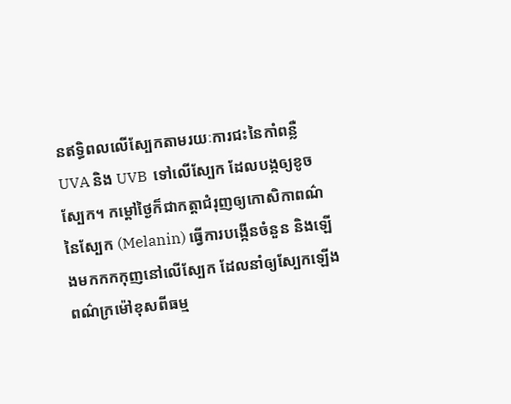នឥទ្ធិពលលើស្បែកតាមរយៈការជះនៃកាំពន្លឺ UVA និង UVB  ទៅលើស្បែក ដែលបង្កឲ្យខូចស្បែក។ កម្តៅថ្ងៃក៏ជាកត្តាជំរុញឲ្យកោសិកាពណ៌នៃស្បែក (Melanin) ធ្វើការបង្កើនចំនួន និងឡើងមកកកកុញនៅលើស្បែក ដែលនាំឲ្យស្បែកឡើងពណ៌ក្រម៉ៅខុសពីធម្ម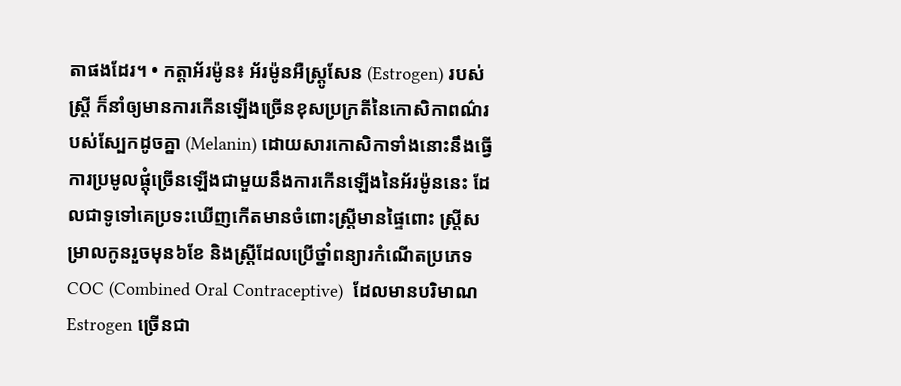តាផងដែរ។ • កត្តាអ័រម៉ូន៖ អ័រម៉ូនអឺស្ត្រូសែន (Estrogen) របស់ស្ត្រី ក៏នាំឲ្យមានការកើនឡើងច្រើនខុសប្រក្រតីនៃកោសិកាពណ៌របស់ស្បែកដូចគ្នា (Melanin) ដោយសារកោសិកាទាំងនោះនឹងធ្វើការប្រមូលផ្តុំច្រើនឡើងជាមួយនឹងការកើនឡើងនៃអ័រម៉ូននេះ ដែលជាទូទៅគេប្រទះឃើញកើតមានចំពោះស្ត្រីមានផ្ទៃពោះ ស្ត្រីសម្រាលកូនរួចមុន៦ខែ និងស្ត្រីដែលប្រើថ្នាំពន្យារកំណើតប្រភេទ COC (Combined Oral Contraceptive)  ដែលមានបរិមាណ Estrogen ច្រើនជា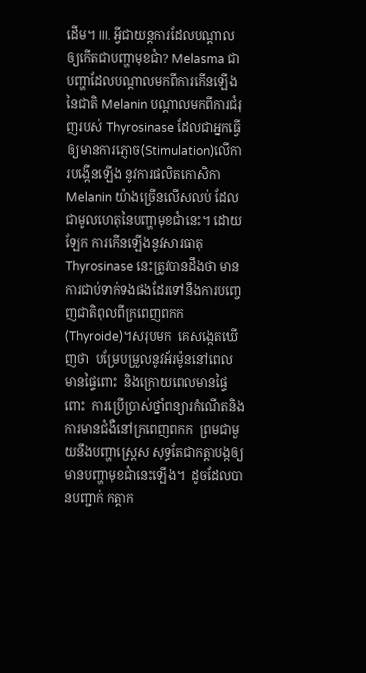ដើម។ III. អ្វីជាយន្តការដែលបណ្តាលឲ្យកើតជាបញ្ហាមុខជាំ? Melasma ជាបញ្ហាដែលបណ្តាលមកពីការកើនឡើងនៃជាតិ Melanin បណ្តាលមកពីការជំរុញរបស់ Thyrosinase ដែលជាអ្នកធ្វើឲ្យមានការភ្ញោច(Stimulation)លើការបង្កើនឡើង នូវការផលិតកោសិកា Melanin យ៉ាងច្រើនលើសលប់ ដែលជាមូលហេតុនៃបញ្ហាមុខជាំនេះ។ ដោយឡែក ការកើនឡើងនូវសារធាតុ Thyrosinase នេះត្រូវបានដឹងថា មានការជាប់ទាក់ទងផងដែរទៅនឹងការបញ្ចេញជាតិពុលពីក្រពេញពកក  (Thyroide)។សរុបមក  គេសង្កេតឃើញថា  បម្រែបម្រួលនូវអ័រម៉ូននៅពេលមានផ្ទៃពោះ  និងក្រោយពេលមានផ្ទៃពោះ  ការប្រើប្រាស់ថ្នាំពន្យារកំណើតនិងការមានជំងឺនៅក្រពេញពកក  ព្រមជាមួយនឹងបញ្ហាស្ត្រេស សុទ្ធតែជាកត្តាបង្កឲ្យមានបញ្ហាមុខជាំនេះឡើង។  ដូចដែលបានបញ្ជាក់ កត្តាក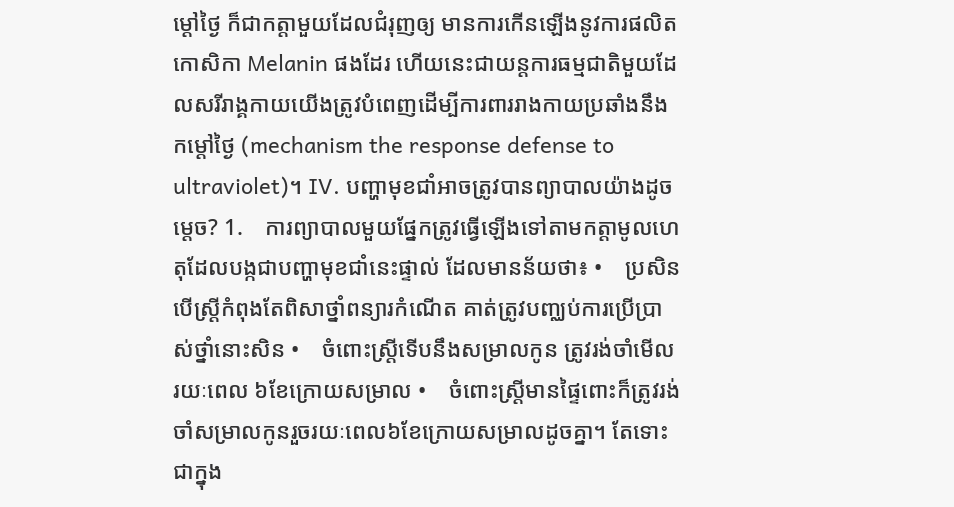ម្តៅថ្ងៃ ក៏ជាកត្តាមួយដែលជំរុញឲ្យ មានការកើនឡើងនូវការផលិត កោសិកា Melanin ផងដែរ ហើយនេះជាយន្តការធម្មជាតិមួយដែលសរីរាង្គកាយយើងត្រូវបំពេញដើម្បីការពាររាងកាយប្រឆាំងនឹងកម្តៅថ្ងៃ (mechanism the response defense to ultraviolet)។ IV. បញ្ហាមុខជាំអាចត្រូវបានព្យាបាលយ៉ាងដូចម្តេច? 1.    ការព្យាបាលមួយផ្នែកត្រូវធ្វើឡើងទៅតាមកត្តាមូលហេតុដែលបង្កជាបញ្ហាមុខជាំនេះផ្ទាល់ ដែលមានន័យថា៖ •    ប្រសិនបើស្ត្រីកំពុងតែពិសាថ្នាំពន្យារកំណើត គាត់ត្រូវបញ្ឈប់ការប្រើប្រាស់ថ្នាំនោះសិន •    ចំពោះស្រ្តីទើបនឹងសម្រាលកូន ត្រូវរង់ចាំមើលរយៈពេល ៦ខែក្រោយសម្រាល •    ចំពោះស្ត្រីមានផ្ទៃពោះក៏ត្រូវរង់ចាំសម្រាលកូនរួចរយៈពេល៦ខែក្រោយសម្រាលដូចគ្នា។ តែទោះជាក្នុង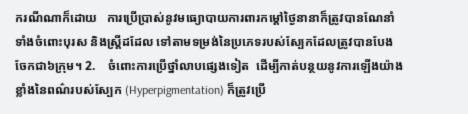ករណីណាក៏ដោយ   ការប្រើប្រាស់នូវមធ្យោបាយការពារកម្តៅថ្ងៃនានាក៏ត្រូវបានណែនាំទាំងចំពោះបុរស និងស្ត្រីដដែល ទៅតាមទម្រង់នៃប្រភេទរបស់ស្បែកដែលត្រូវបានបែងចែកជា៦ក្រុម។ 2.    ចំពោះការប្រើថ្នាំលាបផ្សេងទៀត  ដើម្បីកាត់បន្ថយនូវការឡើងយ៉ាងខ្លាំងនៃពណ៌របស់ស្បែក (Hyperpigmentation) ក៏ត្រូវប្រើ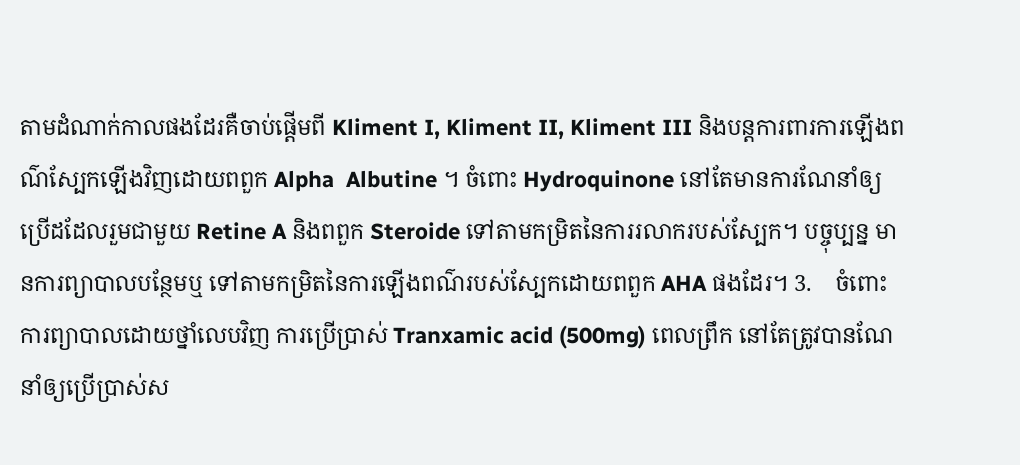តាមដំណាក់កាលផងដែរគឺចាប់ផ្តើមពី Kliment I, Kliment II, Kliment III និងបន្តការពារការឡើងពណ៌ស្បែកឡើងវិញដោយពពួក Alpha  Albutine ។ ចំពោះ Hydroquinone នៅតែមានការណែនាំឲ្យប្រើដដែលរួមជាមួយ Retine A និងពពួក Steroide ទៅតាមកម្រិតនៃការរលាករបស់ស្បែក។ បច្ចុប្បន្ន មានការព្យាបាលបន្ថែមឬ ទៅតាមកម្រិតនៃការឡើងពណ៌របស់ស្បែកដោយពពួក AHA ផងដែរ។ 3.    ចំពោះការព្យាបាលដោយថ្នាំលេបវិញ ការប្រើប្រាស់ Tranxamic acid (500mg) ពេលព្រឹក នៅតែត្រូវបានណែនាំឲ្យប្រើប្រាស់ស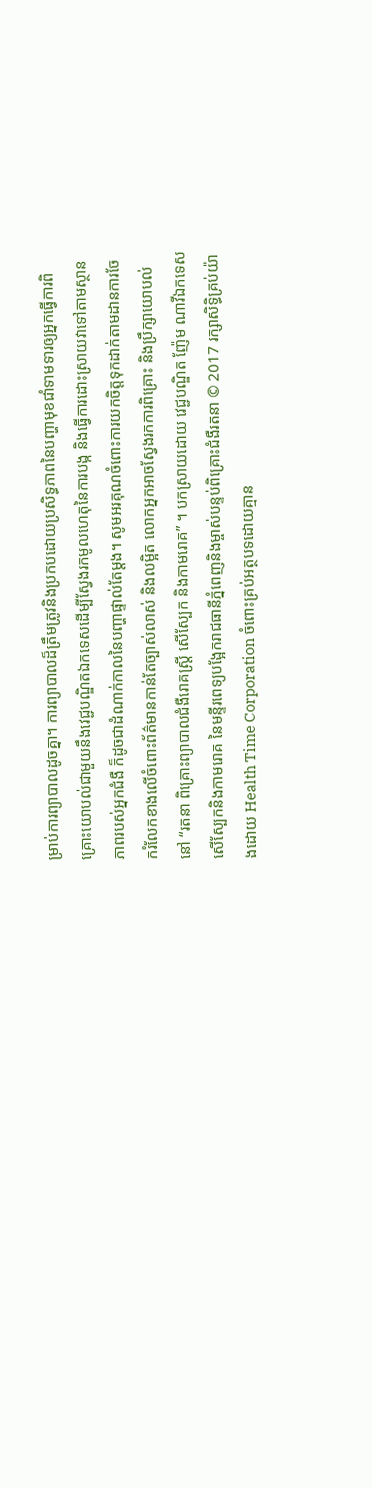ម្រាប់ការព្យាបាលដូចគ្នា។ ការព្យាបាលដ៏ត្រឹមត្រូវនិងប្រកបដោយប្រសិទ្ធភាពនៃបញ្ហាមុខជាំទាមទារឲ្យអ្នកធ្វើការពិគ្រោះយោបល់ជាមួយនឹងវេជ្ជបណ្ឌិតឯកទេសដើម្បីស្វែងរកមូលហេតុនៃការបង្ក និងធ្វើការដោះស្រាយវាទៅតាមស្ថានភាពរបស់អ្នកជំងឺ ក៏ដូចជាដំណាក់កាលនៃបញ្ហាផ្ទាល់តែម្តង។ សូមអរគុណចំពោះការយកចិត្តទុកដាក់តាមដានការចែករំលែកខាងលើចំពោះព័ត៌មានកាន់តែច្បាស់លាស់ និងលម្អិត លោកអ្នកអាចស្វែងរកការពិគ្រោះ និងប្រឹក្សាយោបល់នៅ “រតនា ពិគ្រោះព្យាបាលជំងឺរោគស្ត្រី សើស្បែក និងកាមរោគ” ។ បកស្រាយដោយ វេជ្ជបណ្ឌិត ញ៉ែម ណាវីឯកទេសសើស្បែកនិងកាមរោគ នៃមន្ទីរពេទ្យបង្អែករាជធានីភ្នំពេញនិងម្ចាស់បន្ទប់ពិគ្រោះជំងឺរតនា © 2017 រក្សាសិទ្ធិគ្រប់យ៉ាងដោយ Health Time Corporation ចំពោះគ្រប់អត្ថបទដោយគ្មាន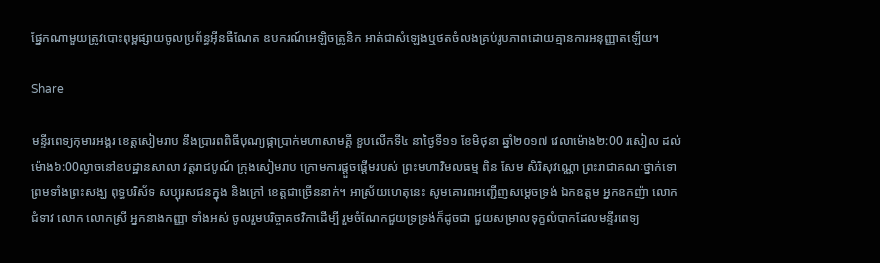ផ្នែកណាមួយត្រូវបោះពុម្ពផ្សាយចូលប្រព័ន្ធអ៊ីនធឺណែត ឧបករណ៍អេឡិចត្រូនិក អាត់ជាសំឡេងឬថតចំលងគ្រប់រូបភាពដោយគ្មានការអនុញ្ញាតឡើយ។

Share

មន្ទីរពេទ្យកុមារអង្គរ ខេត្តសៀមរាប នឹងប្រារពពិធីបុណ្យផ្កាប្រាក់មហាសាមគ្គី ខួបលើកទី៤ នាថ្ងៃទី១១ ខែមិថុនា ឆ្នាំ២០១៧ វេលាម៉ោង២:00 រសៀល ដល់ម៉ោង៦:00ល្ងាចនៅឧបដ្ឋានសាលា វត្តរាជបូណ៍ ក្រុងសៀមរាប ក្រោមការផ្តួចផ្តើមរបស់ ព្រះមហាវិមលធម្ម ពិន សែម សិរិសុវណ្ណោ ព្រះរាជាគណៈថ្នាក់ទោ ព្រមទាំងព្រះសង្ឃ ពុទ្ធបរិស័ទ សប្បុរសជនក្នុង និងក្រៅ ខេត្តជាច្រើននាក់។ អាស្រ័យហេតុនេះ សូមគោរពអញ្ជើញសម្តេចទ្រង់ ឯកឧត្តម អ្នកឧកញ៉ា លោកជំទាវ លោក លោកស្រី អ្នកនាងកញ្ញា ទាំងអស់ ចូលរួមបរិច្ចាគថវិកាដើម្បី រួមចំណែកជួយទ្រទ្រង់ក៏ដូចជា ជួយសម្រាលទុក្ខលំបាកដែលមន្ទីរពេទ្យ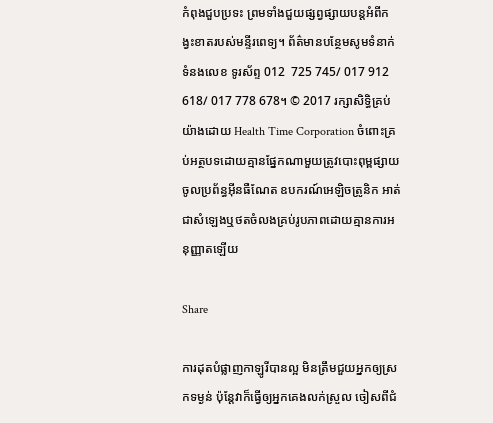កំពុងជួបប្រទះ ព្រមទាំងជួយផ្សព្វផ្សាយបន្តអំពីកង្វះខាតរបស់មន្ទីរពេទ្យ។ ព័ត៌មានបន្ថែមសូមទំនាក់ទំនងលេខ ទូរស័ព្ទ 012  725 745/ 017 912 618/ 017 778 678។ © 2017 រក្សាសិទ្ធិគ្រប់យ៉ាងដោយ Health Time Corporation ចំពោះគ្រប់អត្ថបទដោយគ្មានផ្នែកណាមួយត្រូវបោះពុម្ពផ្សាយចូលប្រព័ន្ធអ៊ីនធឺណែត ឧបករណ៍អេឡិចត្រូនិក អាត់ជាសំឡេងឬថតចំលងគ្រប់រូបភាពដោយគ្មានការអនុញ្ញាតឡើយ

Share

ការដុតបំផ្លាញកាឡូរីបានល្អ មិនត្រឹមជួយអ្នកឲ្យស្រកទម្ងន់ ប៉ុន្តែវាក៏ធ្វើឲ្យអ្នកគេងលក់ស្រួល ចៀសពីជំ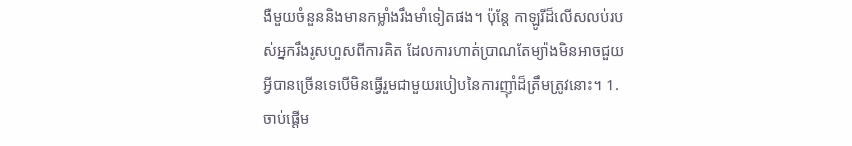ងឺមួយចំនួននិងមានកម្លាំងរឹងមាំទៀតផង។ ប៉ុន្តែ កាឡូរីដ៏លើសលប់របស់អ្នករឹងរូសហួសពីការគិត ដែលការហាត់ប្រាណតែម្យ៉ាងមិនអាចជួយអ្វីបានច្រើនទេបើមិនធ្វើរួមជាមួយរបៀបនៃការញ៉ាំដ៏ត្រឹមត្រូវនោះ។ 1. ចាប់ផ្តើម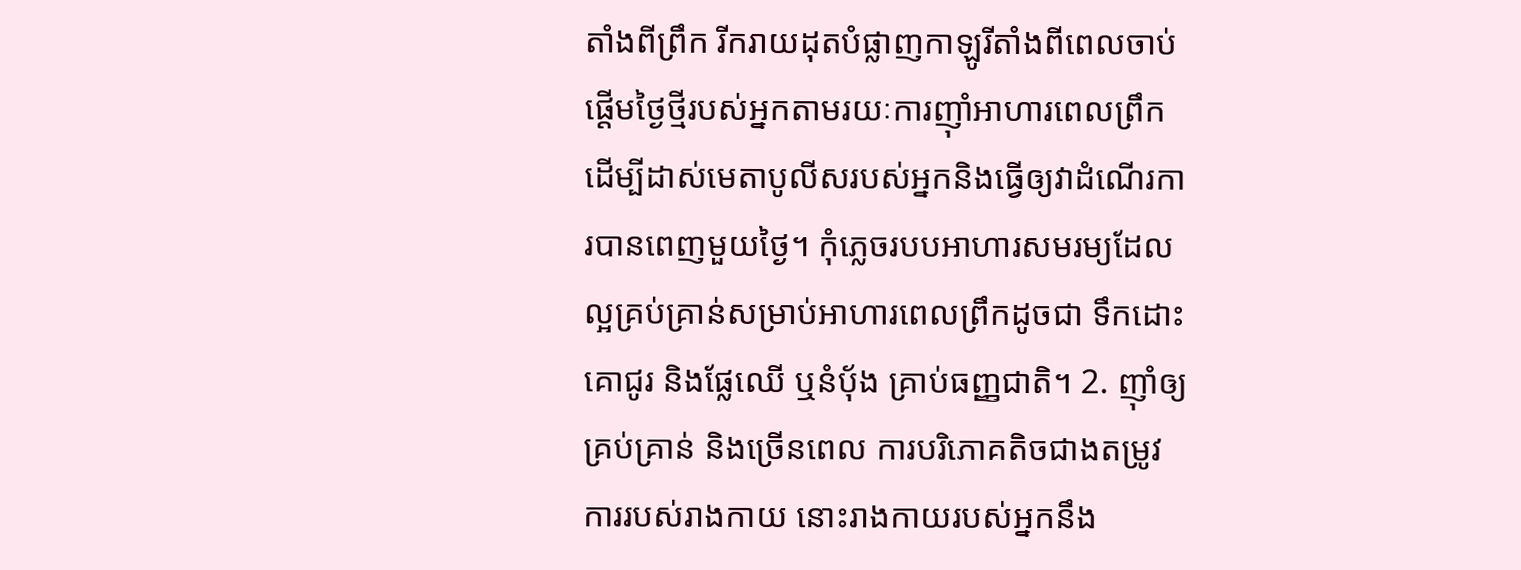តាំងពីព្រឹក រីករាយដុតបំផ្លាញកាឡូរីតាំងពីពេលចាប់ផ្តើមថ្ងៃថ្មីរបស់អ្នកតាមរយៈការញ៉ាំអាហារពេលព្រឹក ដើម្បីដាស់មេតាបូលីសរបស់អ្នកនិងធ្វើឲ្យវាដំណើរការបានពេញមួយថ្ងៃ។ កុំភ្លេចរបបអាហារសមរម្យដែលល្អគ្រប់គ្រាន់សម្រាប់អាហារពេលព្រឹកដូចជា ទឹកដោះគោជូរ និងផ្លែឈើ ឬនំបុ័ង គ្រាប់ធញ្ញជាតិ។ 2. ញ៉ាំឲ្យគ្រប់គ្រាន់ និងច្រើនពេល ការបរិភោគតិចជាងតម្រូវការរបស់រាងកាយ នោះរាងកាយរបស់អ្នកនឹង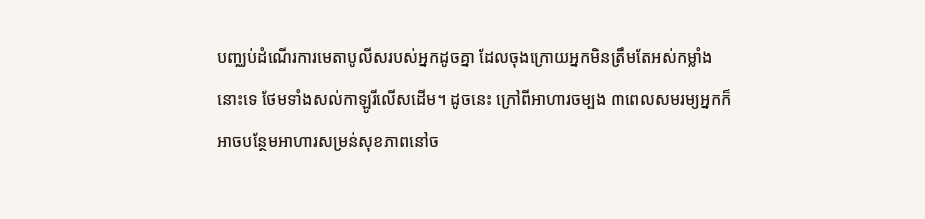បញ្ឈប់ដំណើរការមេតាបូលីសរបស់អ្នកដូចគ្នា ដែលចុងក្រោយអ្នកមិនត្រឹមតែអស់កម្លាំងនោះទេ ថែមទាំងសល់កាឡូរីលើសដើម។ ដូចនេះ ក្រៅពីអាហារចម្បង ៣ពេលសមរម្យអ្នកក៏អាចបន្ថែមអាហារសម្រន់សុខភាពនៅច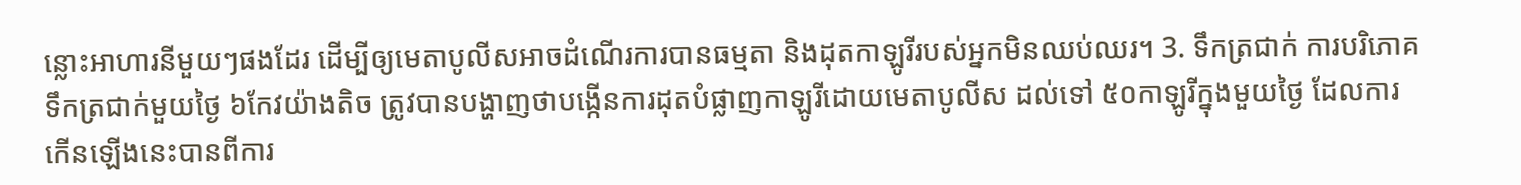ន្លោះអាហារនីមួយៗផងដែរ ដើម្បីឲ្យមេតាបូលីសអាចដំណើរការបានធម្មតា និងដុតកាឡូរីរបស់អ្នកមិនឈប់ឈរ។ 3. ទឹកត្រជាក់ ការបរិភោគទឹកត្រជាក់មួយថ្ងៃ ៦កែវយ៉ាងតិច ត្រូវបានបង្ហាញថាបង្កើនការដុតបំផ្លាញកាឡូរីដោយមេតាបូលីស ដល់ទៅ ៥០កាឡូរីក្នុងមួយថ្ងៃ ដែលការកើនឡើងនេះបានពីការ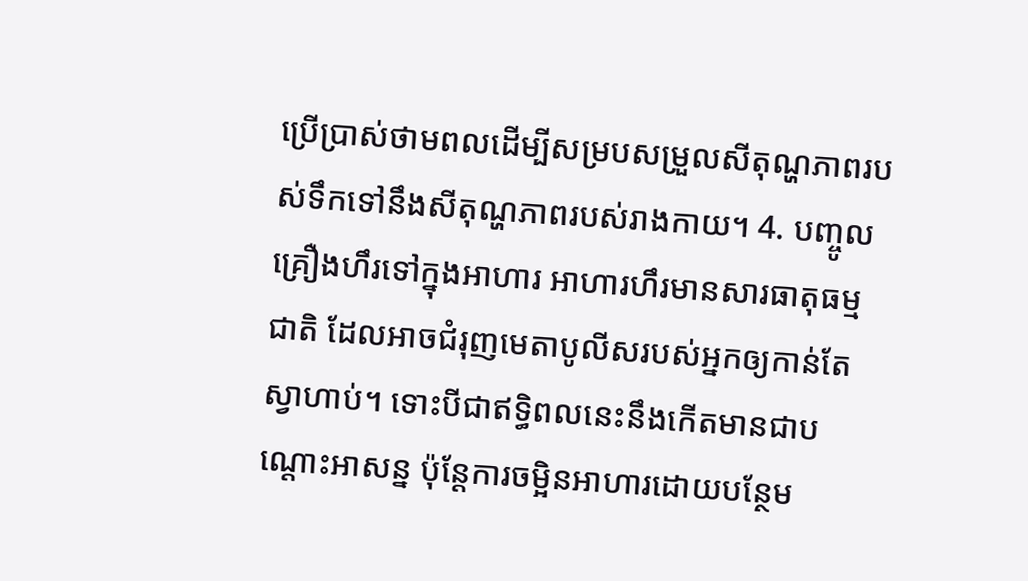ប្រើប្រាស់ថាមពលដើម្បីសម្របសម្រួលសីតុណ្ហភាពរបស់ទឹកទៅនឹងសីតុណ្ហភាពរបស់រាងកាយ។ 4. បញ្ចូលគ្រឿងហឹរទៅក្នុងអាហារ អាហារហឹរមានសារធាតុធម្មជាតិ ដែលអាចជំរុញមេតាបូលីសរបស់អ្នកឲ្យកាន់តែស្វាហាប់។ ទោះបីជាឥទ្ធិពលនេះនឹងកើតមានជាបណ្តោះអាសន្ន ប៉ុន្តែការចម្អិនអាហារដោយបន្ថែម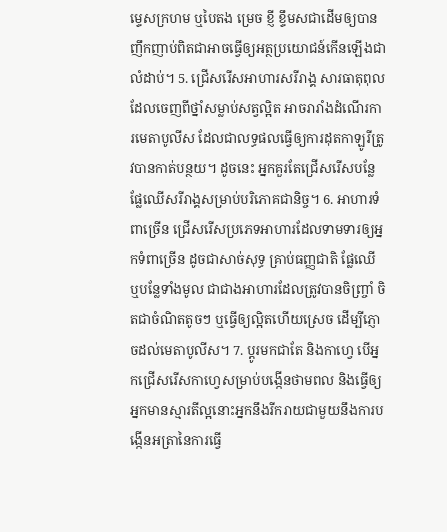ម្ទេសក្រហម ឬបៃតង ម្រេច ខ្ញី ខ្ទឹមសជាដើមឲ្យបានញឹកញាប់ពិតជាអាចធ្វើឲ្យអត្ថប្រយោជន៍កើនឡើងជាលំដាប់។ 5. ជ្រើសរើសអាហារសរីរាង្គ សារធាតុពុលដែលចេញពីថ្នាំសម្លាប់សត្វល្អិត អាចរារាំងដំណើរការមេតាបូលីស ដែលជាលទ្ធផលធ្វើឲ្យការដុតកាឡូរីត្រូវបានកាត់បន្ថយ។ ដូចនេះ អ្នកគួរតែជ្រើសរើសបន្លែ ផ្លែឈើសរីរាង្គសម្រាប់បរិភោគជានិច្ច។ 6. អាហារទំពាច្រើន ជ្រើសរើសប្រភេទអាហារដែលទាមទារឲ្យអ្នកទំពាច្រើន ដូចជាសាច់សុទ្ធ គ្រាប់ធញ្ញជាតិ ផ្លែឈើ ឬបន្លែទាំងមូល ជាជាងអាហារដែលត្រូវបានចិញ្ច្រាំ ចិតជាចំណិតតូចៗ ឬធ្វើឲ្យល្អិតហើយស្រេច ដើម្បីភ្ញោចដល់មេតាបូលីស។ 7. ប្តូរមកជាតែ និងកាហ្វេ បើអ្នកជ្រើសរើសកាហ្វេសម្រាប់បង្កើនថាមពល និងធ្វើឲ្យអ្នកមានស្មារតីល្អនោះអ្នកនឹងរីករាយជាមួយនឹងការបង្កើនអត្រានៃការធ្វើ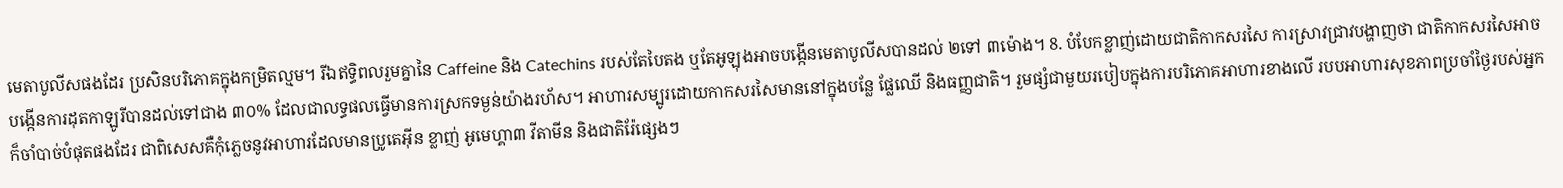មេតាបូលីសផងដែរ ប្រសិនបរិភោគក្នុងកម្រិតល្មម។ រីឯឥទ្ធិពលរួមគ្នានៃ Caffeine និង Catechins របស់តែបៃតង ឬតែអូឡុងអាចបង្កើនមេតាបូលីសបានដល់ ២ទៅ ៣ម៉ោង។ 8. បំបែកខ្លាញ់ដោយជាតិកាកសរសៃ ការស្រាវជ្រាវបង្ហាញថា ជាតិកាកសរសៃអាចបង្កើនការដុតកាឡូរីបានដល់ទៅជាង ៣០% ដែលជាលទ្ធផលធ្វើមានការស្រកទម្ងន់យ៉ាងរហ័ស។ អាហារសម្បូរដោយកាកសរសៃមាននៅក្នុងបន្លែ ផ្លែឈើ និងធញ្ញជាតិ។ រួមផ្សំជាមួយរបៀបក្នុងការបរិភោគអាហារខាងលើ របបអាហារសុខភាពប្រចាំថ្ងៃរបស់អ្នកក៏ចាំបាច់បំផុតផងដែរ ជាពិសេសគឺកុំភ្លេចនូវអាហារដែលមានប្រូតេអ៊ីន ខ្លាញ់ អូមេហ្គា៣ វីតាមីន និងជាតិរ៉ែផ្សេងៗ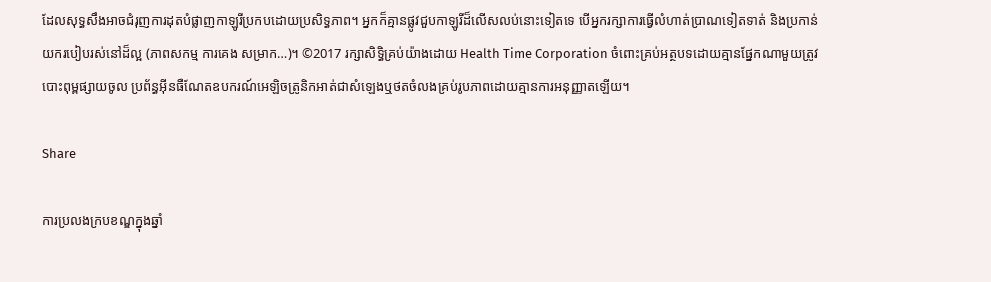ដែលសុទ្ធសឹងអាចជំរុញការដុតបំផ្លាញកាឡូរីប្រកបដោយប្រសិទ្ធភាព។ អ្នកក៏គ្មានផ្លូវជួបកាឡូរីដ៏លើសលប់នោះទៀតទេ បើអ្នករក្សាការធ្វើលំហាត់ប្រាណទៀតទាត់ និងប្រកាន់យករបៀបរស់នៅដ៏ល្អ (ភាពសកម្ម ការគេង សម្រាក…)។ ©2017 រក្សាសិទ្ធិគ្រប់យ៉ាងដោយ Health Time Corporation ចំពោះគ្រប់អត្ថបទដោយគ្មានផ្នែកណាមួយត្រូវបោះពុម្ពផ្សាយចូល ប្រព័ន្ធអ៊ីនធឺណែតឧបករណ៍អេឡិចត្រូនិកអាត់ជាសំឡេងឬថតចំលងគ្រប់រូបភាពដោយគ្មានការអនុញ្ញាតឡើយ។

Share

ការប្រលងក្របខណ្ឌក្នុងឆ្នាំ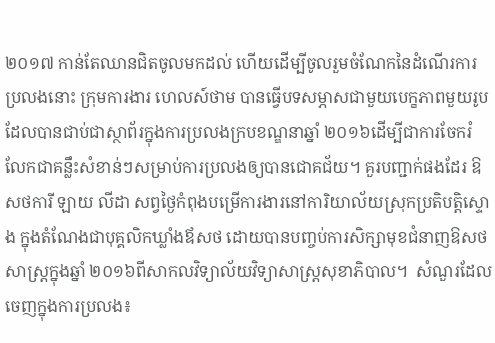២០១៧ កាន់តែឈានជិតចូលមកដល់ ហើយដើម្បីចូលរួមចំណែកនៃដំណើរការប្រលងនោះ ក្រុមការងារ ហេលស៍ថាម បានធ្វើបទសម្ភាសជាមួយបេក្ខភាពមួយរូបដែលបានជាប់ជាស្ថាព័រក្នុងការប្រលងក្របខណ្ឌនាឆ្នាំ ២០១៦ដើម្បីជាការចែករំលែកជាគន្លឹះសំខាន់ៗសម្រាប់ការប្រលងឲ្យបានជោគជ័យ។ គួរបញ្ជាក់ផងដែរ ឱសថការី ឡាយ លីដា សព្វថ្ងៃកំពុងបម្រើការងារនៅការិយាល័យស្រុកប្រតិបត្តិស្ទោង ក្នុងតំណែងជាបុគ្គលិកឃ្លាំងឪសថ ដោយបានបញ្ចប់ការសិក្សាមុខជំនាញឱសថសាស្រ្តក្នុងឆ្នាំ ២០១៦ពីសាកលវិទ្យាល័យវិទ្យាសាស្រ្តសុខាភិបាល។  សំណួរដែលចេញក្នុងការប្រលង៖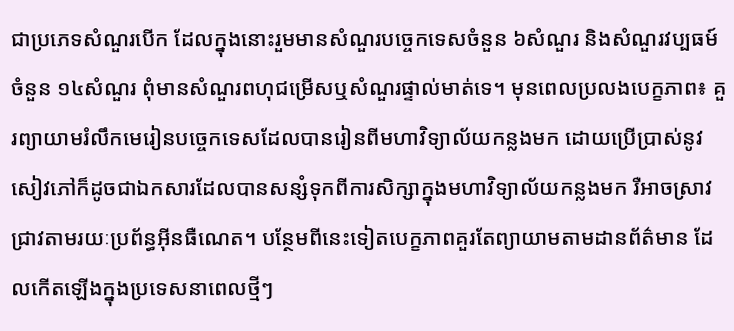ជាប្រភេទសំណួរបើក ដែលក្នុងនោះរួមមានសំណួរបច្ចេកទេសចំនួន ៦សំណួរ និងសំណួរវប្បធម៍ចំនួន ១៤សំណួរ ពុំមានសំណួរពហុជម្រើសឬសំណួរផ្ទាល់មាត់ទេ។ មុនពេលប្រលងបេក្ខភាព៖ គួរព្យាយាមរំលឹកមេរៀនបច្ចេកទេសដែលបានរៀនពីមហាវិទ្យាល័យកន្លងមក ដោយប្រើប្រាស់នូវសៀវភៅក៏ដូចជាឯកសារដែលបានសន្សំទុកពីការសិក្សាក្នុងមហាវិទ្យាល័យកន្លងមក រឺអាចស្រាវជ្រាវតាមរយៈប្រព័ន្ធអ៊ីនធឺណេត។ បន្ថែមពីនេះទៀតបេក្ខភាពគួរតែព្យាយាមតាមដានព័ត៌មាន ដែលកើតឡើងក្នុងប្រទេសនាពេលថ្មីៗ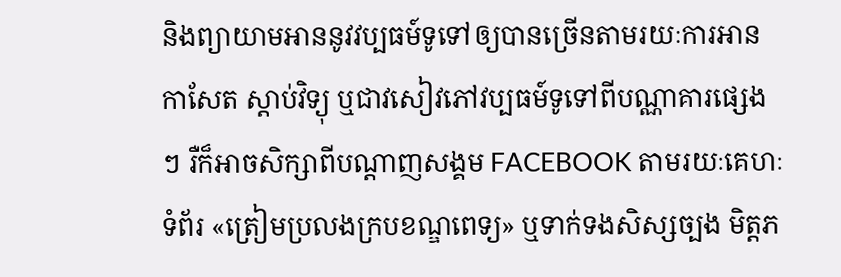និងព្យាយាមអាននូវវប្បធម៍ទូទៅឲ្យបានច្រើនតាមរយៈការអានកាសែត ស្ដាប់វិទ្យុ ឬជាវសៀវភៅវប្បធម៍ទូទៅពីបណ្ណាគារផ្សេងៗ រឺក៏អាចសិក្សាពីបណ្ដាញសង្គម FACEBOOK តាមរយៈគេហៈទំព័រ «ត្រៀមប្រលងក្របខណ្ឌពេទ្យ» ឬទាក់ទងសិស្សច្បង មិត្តភ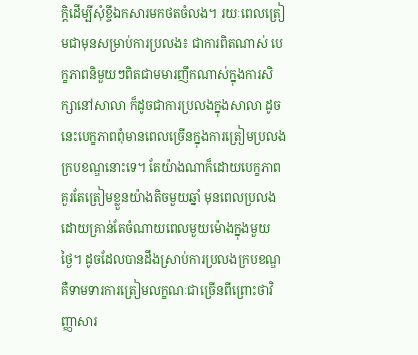ក្តិដើម្បីសុំខ្ចីឯកសារមកថតចំលង។ រយៈពេលត្រៀមជាមុនសម្រាប់ការប្រលង៖ ជាការពិតណាស់ បេក្ខភាពនិមួយៗពិតជាមមារញឹកណាស់ក្នុងការសិក្សានៅសាលា ក៏ដូចជាការប្រលងក្នុងសាលា ដូចនេះបេក្ខភាពពុំមានពេលច្រើនក្នុងការត្រៀមប្រលងក្របខណ្ឌនោះទេ។ តែយ៉ាងណាក៏ដោយបេក្ខភាព គួរតែត្រៀមខ្លួនយ៉ាងតិចមួយឆ្នាំ មុនពេលប្រលងដោយគ្រាន់តែចំណាយពេលមួយម៉ោងក្នុងមួយថ្ងៃ។ ដូចដែលបានដឹងស្រាប់ការប្រលងក្របខណ្ឌគឺទាមទារការត្រៀមលក្ខណៈជាច្រើនពីព្រោះថាវិញ្ញាសារ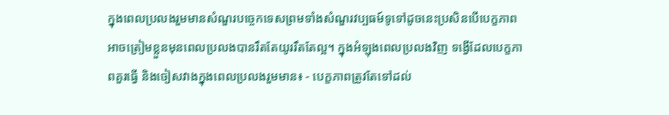ក្នុងពេលប្រលងរួមមានសំណួរបច្ចេកទេសព្រមទាំងសំណួរវប្បធម៍ទូទៅដូចនេះប្រសិនបើបេក្ខភាពអាចត្រៀមខ្លួនមុនពេលប្រលងបានរឹតតែយូររឹតតែល្អ។ ក្នុងអំឡុងពេលប្រលងវិញ ទង្វើដែលបេក្ខភាពគួរធ្វើ និងចៀសវាងក្នុងពេលប្រលងរួមមាន៖ - បេក្ខភាពត្រូវតែទៅដល់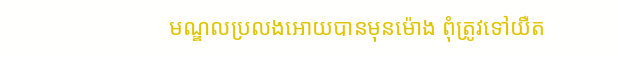មណ្ឌលប្រលងអោយបានមុនម៉ោង ពុំត្រូវទៅយឺត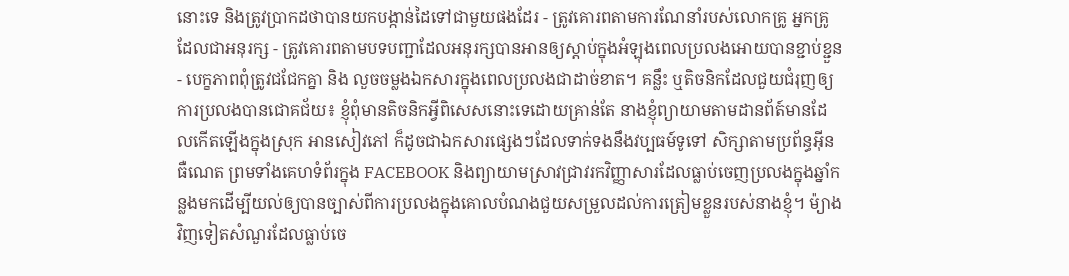នោះទេ និងត្រូវប្រាកដថាបានយកបង្កាន់ដៃទៅជាមួយផងដែរ - ត្រូវគោរពតាមការណែនាំរបស់លោកគ្រូ អ្នកគ្រូដែលជាអនុរក្ស - ត្រូវគោរពតាមបទបញ្ជាដែលអនុរក្សបានអានឲ្យស្ដាប់ក្នុងអំឡុងពេលប្រលងអោយបានខ្ជាប់ខ្ជួន - បេក្ខភាពពុំត្រូវជជែកគ្នា និង លួចចម្លងឯកសារក្នុងពេលប្រលងជាដាច់ខាត។ គន្លឹះ ឬតិចនិកដែលជួយជំរុញឲ្យការប្រលងបានជោគជ័យ៖ ខ្ញុំពុំមានតិចនិកអ្វីពិសេសនោះទេដោយគ្រាន់តែ នាងខ្ញុំព្យាយាមតាមដានព័ត៍មានដែលកើតឡើងក្នុងស្រុក អានសៀវភៅ ក៏ដូចជាឯកសារផ្សេងៗដែលទាក់ទងនឹងវប្បធម៍ទូទៅ សិក្សាតាមប្រព័ន្ធអ៊ីនធឺណេត ព្រមទាំងគេហទំព័រក្នុង FACEBOOK និងព្យាយាមស្រាវជ្រាវរកវិញ្ញាសារដែលធ្លាប់ចេញប្រលងក្នុងឆ្នាំកន្លងមកដើម្បីយល់ឲ្យបានច្បាស់ពីការប្រលងក្នុងគោលបំណងជួយសម្រួលដល់ការត្រៀមខ្លួនរបស់នាងខ្ញុំ។ ម៉្យាងវិញទៀតសំណួរដែលធ្លាប់ចេ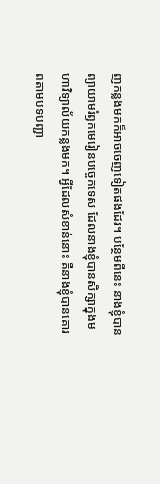ញកន្លងមកក៏អាចចេញទៀតផងដែរ។ បន្ថែមពីនេះ នាងខ្ញុំបានព្យាយាមរំឭកមេរៀនបច្ចេកទេស ដែលនាងខ្ញុំបានសិក្សាក្នុងមហាវិទ្យាល័យកន្លងមក។ អ្វីដែលសំខាន់នោះ គឺនាងខ្ញុំបានគោរពតាមបទបញ្ជា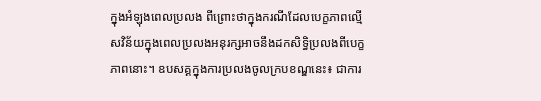ក្នុងអំឡុងពេលប្រលង ពីព្រោះថាក្នុងករណីដែលបេក្ខភាពល្មើសវិន័យក្នុងពេលប្រលងអនុរក្សអាចនឹងដកសិទ្ធិប្រលងពីបេក្ខភាពនោះ។ ឧបសគ្គក្នុងការប្រលងចូលក្របខណ្ឌនេះ៖ ជាការ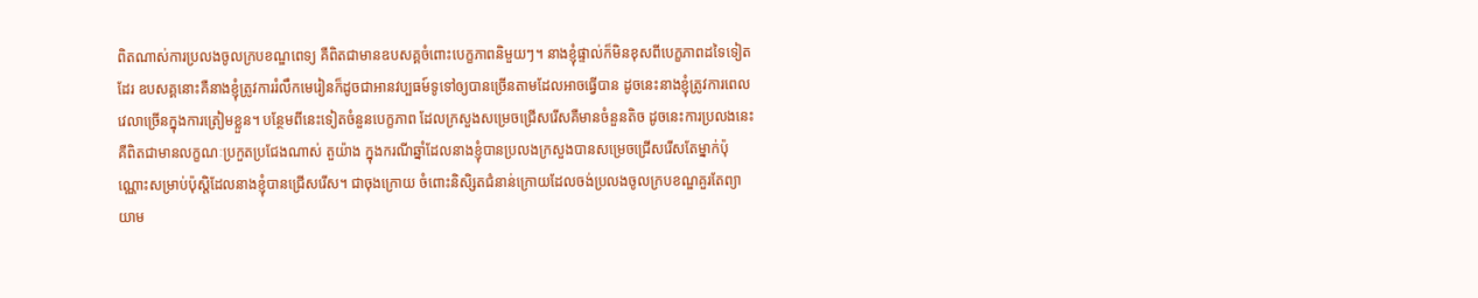ពិតណាស់ការប្រលងចូលក្របខណ្ឌពេទ្យ គឺពិតជាមានឧបសគ្គចំពោះបេក្ខភាពនិមួយៗ។ នាងខ្ញុំផ្ទាល់ក៏មិនខុសពីបេក្ខភាពដទៃទៀតដែរ ឧបសគ្គនោះគឺនាងខ្ញុំត្រូវការរំលឹកមេរៀនក៏ដូចជាអានវប្បធម៍ទូទៅឲ្យបានច្រើនតាមដែលអាចធ្វើបាន ដូចនេះនាងខ្ញុំត្រូវការពេលវេលាច្រើនក្នុងការត្រៀមខ្លួន។ បន្ថែមពីនេះទៀតចំនួនបេក្ខភាព ដែលក្រសួងសម្រេចជ្រើសរើសគឺមានចំនួនតិច ដូចនេះការប្រលងនេះ គឺពិតជាមានលក្ខណៈប្រកួតប្រជែងណាស់ តួយ៉ាង ក្នុងករណីឆ្នាំដែលនាងខ្ញុំបានប្រលងក្រសួងបានសម្រេចជ្រើសរើសតែម្នាក់ប៉ុណ្ណោះសម្រាប់ប៉ុស្តិដែលនាងខ្ញុំបានជ្រើសរើស។ ជាចុងក្រោយ ចំពោះនិសិ្សតជំនាន់ក្រោយដែលចង់ប្រលងចូលក្របខណ្ឌគួរតែព្យាយាម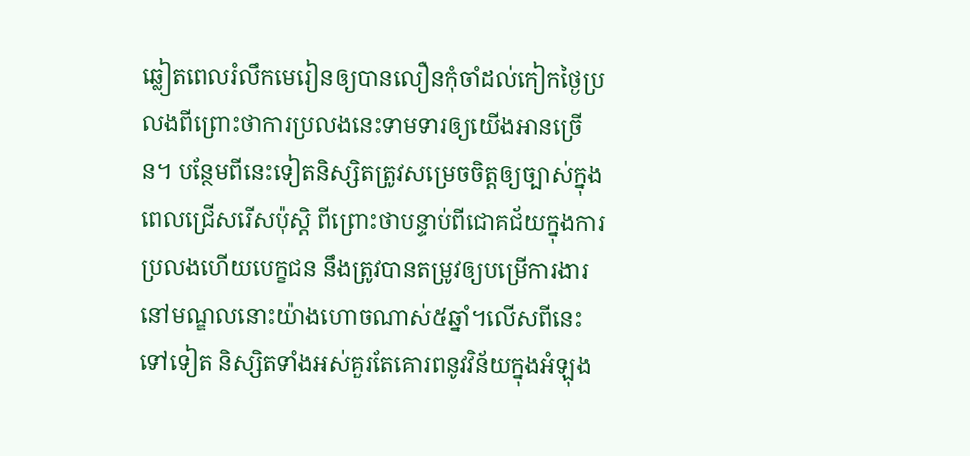ឆ្លៀតពេលរំលឹកមេរៀនឲ្យបានលឿនកុំចាំដល់កៀកថ្ងៃប្រលងពីព្រោះថាការប្រលងនេះទាមទារឲ្យយើងអានច្រើន។ បន្ថែមពីនេះទៀតនិស្សិតត្រូវសម្រេចចិត្តឲ្យច្បាស់ក្នុងពេលជ្រើសរើសប៉ុស្តិ ពីព្រោះថាបន្ទាប់ពីជោគជ័យក្នុងការប្រលងហើយបេក្ខជន នឹងត្រូវបានតម្រូវឲ្យបម្រើការងារនៅមណ្ឌលនោះយ៉ាងហោចណាស់៥ឆ្នាំ។លើសពីនេះទៅទៀត និស្សិតទាំងអស់គួរតែគោរពនូវវិន័យក្នុងអំឡុង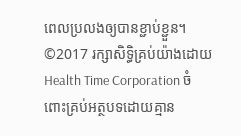ពេលប្រលងឲ្យបានខ្ជាប់ខ្ជួន។ ©2017 រក្សាសិទ្ធិគ្រប់យ៉ាងដោយ Health Time Corporation ចំពោះគ្រប់អត្ថបទដោយគ្មាន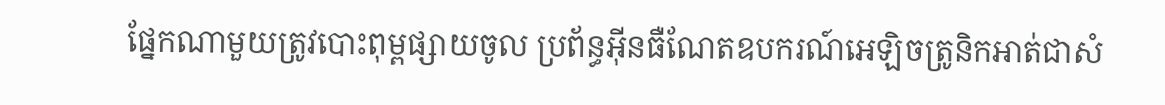ផ្នែកណាមួយត្រូវបោះពុម្ពផ្សាយចូល ប្រព័ន្ធអ៊ីនធឺណែតឧបករណ៍អេឡិចត្រូនិកអាត់ជាសំ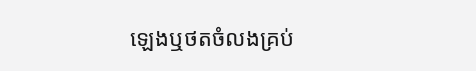ឡេងឬថតចំលងគ្រប់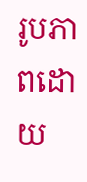រូបភាពដោយ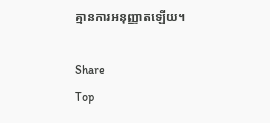គ្មានការអនុញ្ញាតឡើយ។

Share
Top